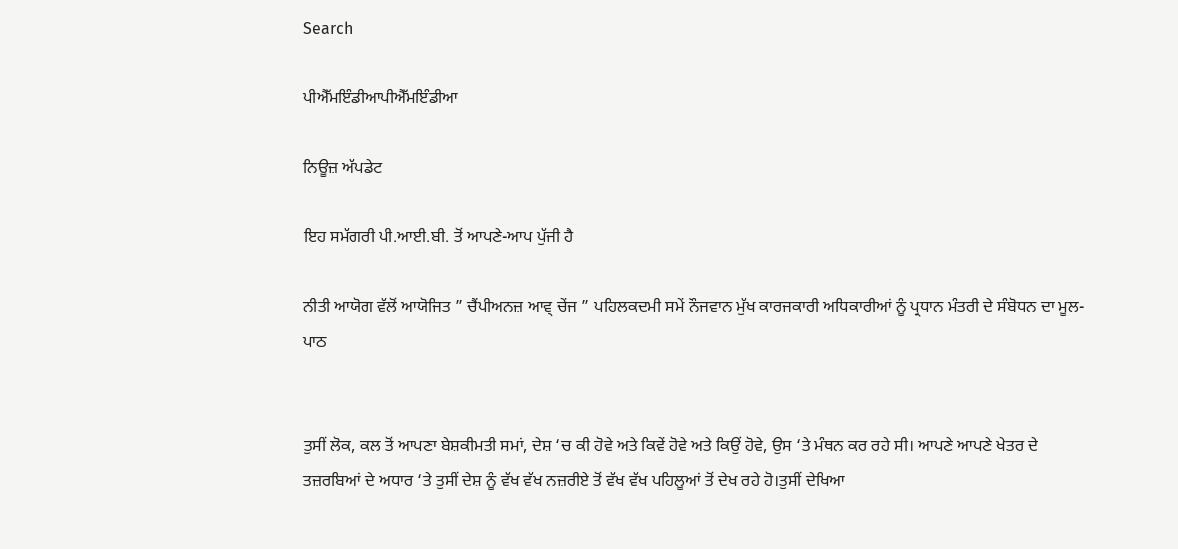Search

ਪੀਐੱਮਇੰਡੀਆਪੀਐੱਮਇੰਡੀਆ

ਨਿਊਜ਼ ਅੱਪਡੇਟ

ਇਹ ਸਮੱਗਰੀ ਪੀ.ਆਈ.ਬੀ. ਤੋਂ ਆਪਣੇ-ਆਪ ਪੁੱਜੀ ਹੈ

ਨੀਤੀ ਆਯੋਗ ਵੱਲੋਂ ਆਯੋਜਿਤ ” ਚੈਂਪੀਅਨਜ਼ ਆਵ੍ ਚੇਂਜ ” ਪਹਿਲਕਦਮੀ ਸਮੇਂ ਨੌਜਵਾਨ ਮੁੱਖ ਕਾਰਜਕਾਰੀ ਅਧਿਕਾਰੀਆਂ ਨੂੰ ਪ੍ਰਧਾਨ ਮੰਤਰੀ ਦੇ ਸੰਬੋਧਨ ਦਾ ਮੂਲ-ਪਾਠ


ਤੁਸੀਂ ਲੋਕ, ਕਲ ਤੋਂ ਆਪਣਾ ਬੇਸ਼ਕੀਮਤੀ ਸਮਾਂ, ਦੇਸ਼ ‘ਚ ਕੀ ਹੋਵੇ ਅਤੇ ਕਿਵੇਂ ਹੋਵੇ ਅਤੇ ਕਿਉਂ ਹੋਵੇ, ਉਸ ‘ਤੇ ਮੰਥਨ ਕਰ ਰਹੇ ਸੀ। ਆਪਣੇ ਆਪਣੇ ਖੇਤਰ ਦੇ ਤਜ਼ਰਬਿਆਂ ਦੇ ਅਧਾਰ ‘ਤੇ ਤੁਸੀਂ ਦੇਸ਼ ਨੂੰ ਵੱਖ ਵੱਖ ਨਜ਼ਰੀਏ ਤੋਂ ਵੱਖ ਵੱਖ ਪਹਿਲੂਆਂ ਤੋਂ ਦੇਖ ਰਹੇ ਹੋ।ਤੁਸੀਂ ਦੇਖਿਆ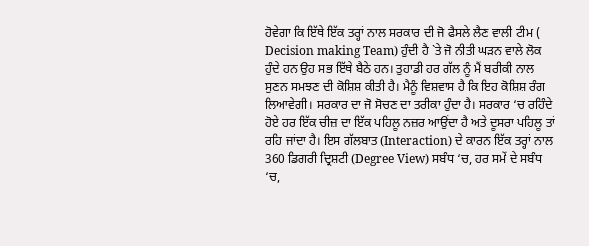ਹੋਵੇਗਾ ਕਿ ਇੱਥੇ ਇੱਕ ਤਰ੍ਹਾਂ ਨਾਲ ਸਰਕਾਰ ਦੀ ਜੋ ਫੈਸਲੇ ਲੈਣ ਵਾਲੀ ਟੀਮ ( Decision making Team) ਹੁੰਦੀ ਹੈ `ਤੇ ਜੋ ਨੀਤੀ ਘੜਨ ਵਾਲੇ ਲੋਕ ਹੁੰਦੇ ਹਨ ਉਹ ਸਭ ਇੱਥੇ ਬੈਠੇ ਹਨ। ਤੁਹਾਡੀ ਹਰ ਗੱਲ ਨੂੰ ਮੈਂ ਬਰੀਕੀ ਨਾਲ ਸੁਣਨ ਸਮਝਣ ਦੀ ਕੋਸ਼ਿਸ਼ ਕੀਤੀ ਹੈ। ਮੈਨੂੰ ਵਿਸ਼ਵਾਸ ਹੈ ਕਿ ਇਹ ਕੋਸ਼ਿਸ਼ ਰੰਗ ਲਿਆਵੇਗੀ। ਸਰਕਾਰ ਦਾ ਜੋ ਸੋਚਣ ਦਾ ਤਰੀਕਾ ਹੁੰਦਾ ਹੈ। ਸਰਕਾਰ ‘ਚ ਰਹਿੰਦੇ ਹੋਏ ਹਰ ਇੱਕ ਚੀਜ਼ ਦਾ ਇੱਕ ਪਹਿਲੂ ਨਜ਼ਰ ਆਉਂਦਾ ਹੈ ਅਤੇ ਦੂਸਰਾ ਪਹਿਲੂ ਤਾਂ ਰਹਿ ਜਾਂਦਾ ਹੈ। ਇਸ ਗੱਲਬਾਤ (Interaction) ਦੇ ਕਾਰਨ ਇੱਕ ਤਰ੍ਹਾਂ ਨਾਲ 360 ਡਿਗਰੀ ਦ੍ਰਿਸ਼ਟੀ (Degree View) ਸਬੰਧ ‘ਚ, ਹਰ ਸਮੇਂ ਦੇ ਸਬੰਧ ‘ਚ,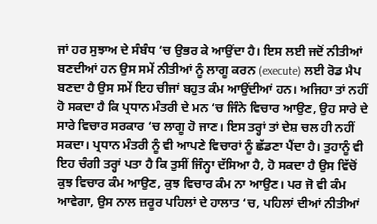ਜਾਂ ਹਰ ਸੁਝਾਅ ਦੇ ਸੰਬੰਧ ‘ਚ ਉਭਰ ਕੇ ਆਉਂਦਾ ਹੈ। ਇਸ ਲਈ ਜਦੋਂ ਨੀਤੀਆਂ ਬਣਦੀਆਂ ਹਨ ਉਸ ਸਮੇਂ ਨੀਤੀਆਂ ਨੂੰ ਲਾਗੂ ਕਰਨ (execute) ਲਈ ਰੋਡ ਮੈਪ ਬਣਦਾ ਹੈ ਉਸ ਸਮੇਂ ਇਹ ਚੀਜਾਂ ਬਹੁਤ ਕੰਮ ਆਉਂਦੀਆਂ ਹਨ। ਅਜਿਹਾ ਤਾਂ ਨਹੀਂ ਹੋ ਸਕਦਾ ਹੈ ਕਿ ਪ੍ਰਧਾਨ ਮੰਤਰੀ ਦੇ ਮਨ ‘ਚ ਜਿੰਨੇ ਵਿਚਾਰ ਆਉਣ, ਉਹ ਸਾਰੇ ਦੇ ਸਾਰੇ ਵਿਚਾਰ ਸਰਕਾਰ ‘ਚ ਲਾਗੂ ਹੋ ਜਾਣ। ਇਸ ਤਰ੍ਹਾਂ ਤਾਂ ਦੇਸ਼ ਚਲ ਹੀ ਨਹੀਂ ਸਕਦਾ। ਪ੍ਰਧਾਨ ਮੰਤਰੀ ਨੂੰ ਵੀ ਆਪਣੇ ਵਿਚਾਰਾਂ ਨੂੰ ਛੱਡਣਾ ਪੈਂਦਾ ਹੈ। ਤੁਹਾਨੂੰ ਵੀ ਇਹ ਚੰਗੀ ਤਰ੍ਹਾਂ ਪਤਾ ਹੈ ਕਿ ਤੁਸੀਂ ਜਿੰਨ੍ਹਾ ਦੱਸਿਆ ਹੈ, ਹੋ ਸਕਦਾ ਹੈ ਉਸ ਵਿੱਚੋਂ ਕੁਝ ਵਿਚਾਰ ਕੰਮ ਆਉਣ, ਕੁਝ ਵਿਚਾਰ ਕੰਮ ਨਾ ਆਉਣ। ਪਰ ਜੋ ਵੀ ਕੰਮ ਆਵੇਗਾ, ਉਸ ਨਾਲ ਜ਼ਰੂਰ ਪਹਿਲਾਂ ਦੇ ਹਾਲਾਤ ‘ਚ, ਪਹਿਲਾਂ ਦੀਆਂ ਨੀਤੀਆਂ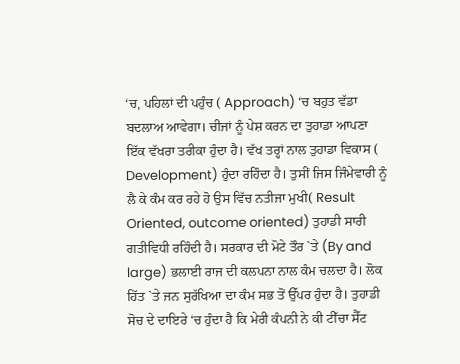‘ਚ, ਪਹਿਲਾਂ ਦੀ ਪਹੁੰਚ ( Approach) ‘ਚ ਬਹੁਤ ਵੱਡਾ ਬਦਲਾਅ ਆਵੇਗਾ। ਚੀਜਾਂ ਨੂੰ ਪੇਸ਼ ਕਰਨ ਦਾ ਤੁਹਾਡਾ ਆਪਣਾ ਇੱਕ ਵੱਖਰਾ ਤਰੀਕਾ ਹੁੰਦਾ ਹੈ। ਵੱਖ ਤਰ੍ਹਾਂ ਨਾਲ ਤੁਹਾਡਾ ਵਿਕਾਸ ( Development) ਹੁੰਦਾ ਰਹਿੰਦਾ ਹੈ। ਤੁਸੀਂ ਜਿਸ ਜਿੰਮੇਵਾਰੀ ਨੂੰ ਲੈ ਕੇ ਕੰਮ ਕਰ ਰਹੇ ਹੋ ਉਸ ਵਿੱਚ ਨਤੀਜਾ ਮੁਖੀ( Result Oriented, outcome oriented) ਤੁਹਾਡੀ ਸਾਰੀ ਗਤੀਵਿਧੀ ਰਹਿੰਦੀ ਹੈ। ਸਰਕਾਰ ਦੀ ਮੋਟੇ ਤੌਰ `ਤੇ (By and large) ਭਲਾਈ ਰਾਜ ਦੀ ਕਲਪਨਾ ਨਾਲ ਕੰਮ ਚਲਦਾ ਹੈ। ਲੋਕ ਹਿੱਤ `ਤੇ ਜਨ ਸੁਰੱਖਿਆ ਦਾ ਕੰਮ ਸਭ ਤੋਂ ਉੱਪਰ ਹੁੰਦਾ ਹੈ। ਤੁਹਾਡੀ ਸੋਚ ਦੇ ਦਾਇਰੇ ‘ਚ ਹੁੰਦਾ ਹੈ ਕਿ ਮੇਰੀ ਕੰਪਨੀ ਨੇ ਕੀ ਟੀੱਚਾ ਸੈੱਟ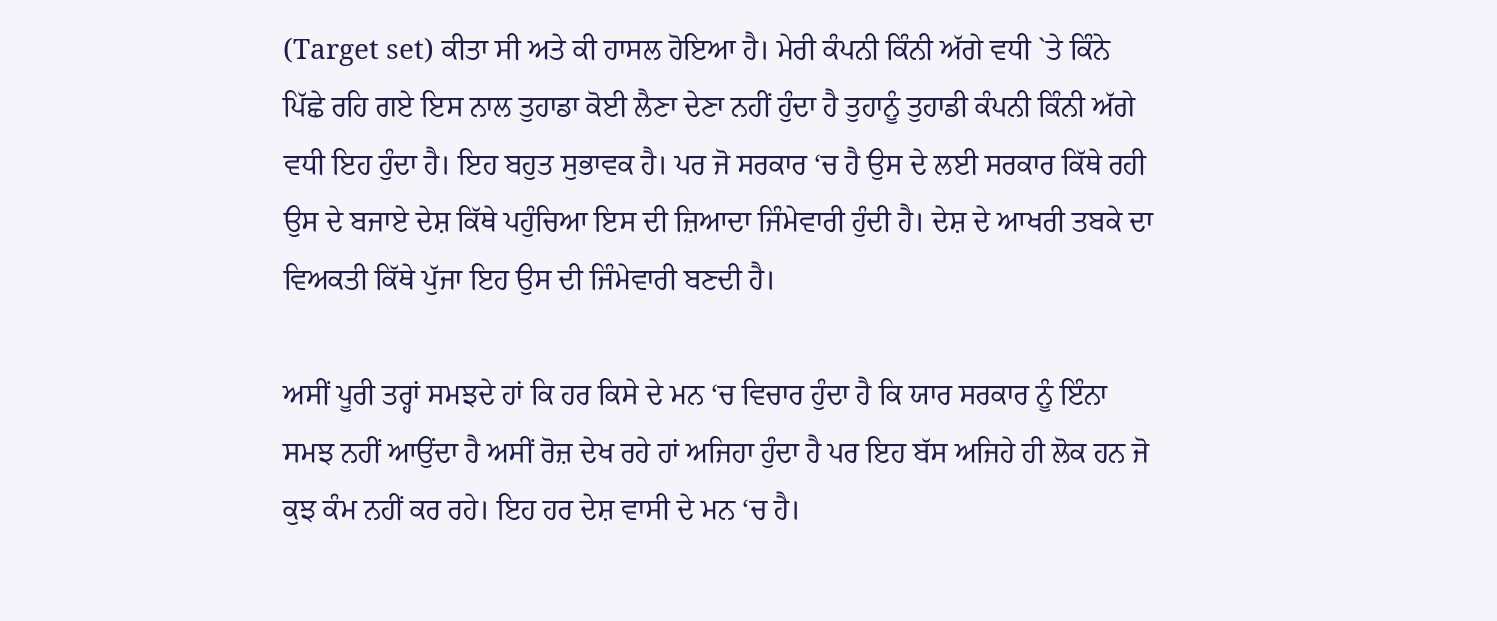(Target set) ਕੀਤਾ ਸੀ ਅਤੇ ਕੀ ਹਾਸਲ ਹੋਇਆ ਹੈ। ਮੇਰੀ ਕੰਪਨੀ ਕਿੰਨੀ ਅੱਗੇ ਵਧੀ `ਤੇ ਕਿੰਨੇ ਪਿੱਛੇ ਰਹਿ ਗਏ ਇਸ ਨਾਲ ਤੁਹਾਡਾ ਕੋਈ ਲੈਣਾ ਦੇਣਾ ਨਹੀਂ ਹੁੰਦਾ ਹੈ ਤੁਹਾਨੂੰ ਤੁਹਾਡੀ ਕੰਪਨੀ ਕਿੰਨੀ ਅੱਗੇ ਵਧੀ ਇਹ ਹੁੰਦਾ ਹੈ। ਇਹ ਬਹੁਤ ਸੁਭਾਵਕ ਹੈ। ਪਰ ਜੋ ਸਰਕਾਰ ‘ਚ ਹੈ ਉਸ ਦੇ ਲਈ ਸਰਕਾਰ ਕਿੱਥੇ ਰਹੀ ਉਸ ਦੇ ਬਜਾਏ ਦੇਸ਼ ਕਿੱਥੇ ਪਹੁੰਚਿਆ ਇਸ ਦੀ ਜ਼ਿਆਦਾ ਜਿੰਮੇਵਾਰੀ ਹੁੰਦੀ ਹੈ। ਦੇਸ਼ ਦੇ ਆਖਰੀ ਤਬਕੇ ਦਾ ਵਿਅਕਤੀ ਕਿੱਥੇ ਪੁੱਜਾ ਇਹ ਉਸ ਦੀ ਜਿੰਮੇਵਾਰੀ ਬਣਦੀ ਹੈ।

ਅਸੀਂ ਪੂਰੀ ਤਰ੍ਹਾਂ ਸਮਝਦੇ ਹਾਂ ਕਿ ਹਰ ਕਿਸੇ ਦੇ ਮਨ ‘ਚ ਵਿਚਾਰ ਹੁੰਦਾ ਹੈ ਕਿ ਯਾਰ ਸਰਕਾਰ ਨੂੰ ਇੰਨਾ ਸਮਝ ਨਹੀਂ ਆਉਂਦਾ ਹੈ ਅਸੀਂ ਰੋਜ਼ ਦੇਖ ਰਹੇ ਹਾਂ ਅਜਿਹਾ ਹੁੰਦਾ ਹੈ ਪਰ ਇਹ ਬੱਸ ਅਜਿਹੇ ਹੀ ਲੋਕ ਹਨ ਜੋ ਕੁਝ ਕੰਮ ਨਹੀਂ ਕਰ ਰਹੇ। ਇਹ ਹਰ ਦੇਸ਼ ਵਾਸੀ ਦੇ ਮਨ ‘ਚ ਹੈ।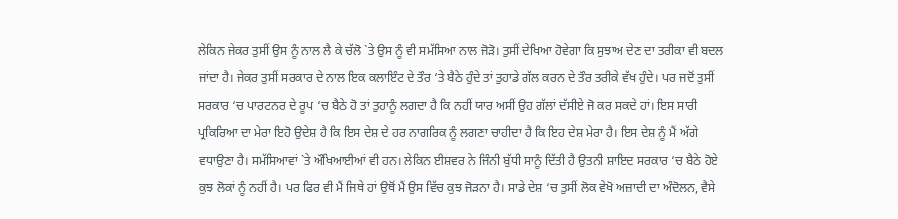ਲੇਕਿਨ ਜੇਕਰ ਤੁਸੀਂ ਉਸ ਨੂੰ ਨਾਲ ਲੈ ਕੇ ਚੱਲੋ `ਤੇ ਉਸ ਨੂੰ ਵੀ ਸਮੱਸਿਆ ਨਾਲ ਜੋੜੋ। ਤੁਸੀਂ ਦੇਖਿਆ ਹੋਵੇਗਾ ਕਿ ਸੁਝਾਅ ਦੇਣ ਦਾ ਤਰੀਕਾ ਵੀ ਬਦਲ ਜਾਂਦਾ ਹੈ। ਜੇਕਰ ਤੁਸੀਂ ਸਰਕਾਰ ਦੇ ਨਾਲ ਇਕ ਕਲਾਇੰਟ ਦੇ ਤੌਰ ‘ਤੇ ਬੈਠੇ ਹੁੰਦੇ ਤਾਂ ਤੁਹਾਡੇ ਗੱਲ ਕਰਨ ਦੇ ਤੌਰ ਤਰੀਕੇ ਵੱਖ ਹੁੰਦੇ। ਪਰ ਜਦੋਂ ਤੁਸੀਂ ਸਰਕਾਰ ‘ਚ ਪਾਰਟਨਰ ਦੇ ਰੂਪ ‘ਚ ਬੈਠੇ ਹੋ ਤਾਂ ਤੁਹਾਨੂੰ ਲਗਦਾ ਹੈ ਕਿ ਨਹੀਂ ਯਾਰ ਅਸੀਂ ਉਹ ਗੱਲਾਂ ਦੱਸੀਏ ਜੋ ਕਰ ਸਕਦੇ ਹਾਂ। ਇਸ ਸਾਰੀ ਪ੍ਰਕਿਰਿਆ ਦਾ ਮੇਰਾ ਇਹੋ ਉਦੇਸ਼ ਹੈ ਕਿ ਇਸ ਦੇਸ਼ ਦੇ ਹਰ ਨਾਗਰਿਕ ਨੂੰ ਲਗਣਾ ਚਾਹੀਦਾ ਹੈ ਕਿ ਇਹ ਦੇਸ਼ ਮੇਰਾ ਹੈ। ਇਸ ਦੇਸ਼ ਨੂੰ ਮੈਂ ਅੱਗੇ ਵਧਾਉਣਾ ਹੈ। ਸਮੱਸਿਆਵਾਂ `ਤੇ ਔਖਿਆਈਆਂ ਵੀ ਹਨ। ਲੇਕਿਨ ਈਸ਼ਵਰ ਨੇ ਜਿੰਨੀ ਬੁੱਧੀ ਸਾਨੂੰ ਦਿੱਤੀ ਹੈ ਉਤਨੀ ਸ਼ਾਇਦ ਸਰਕਾਰ ‘ਚ ਬੈਠੇ ਹੋਏ ਕੁਝ ਲੋਕਾਂ ਨੂੰ ਨਹੀਂ ਹੈ। ਪਰ ਫਿਰ ਵੀ ਮੈਂ ਜਿਥੇ ਹਾਂ ਉਥੋਂ ਮੈਂ ਉਸ ਵਿੱਚ ਕੁਝ ਜੋੜਨਾ ਹੈ। ਸਾਡੇ ਦੇਸ਼ ‘ਚ ਤੁਸੀਂ ਲੋਕ ਵੇਖੋ ਅਜ਼ਾਦੀ ਦਾ ਅੰਦੋਲਨ, ਵੈਸੇ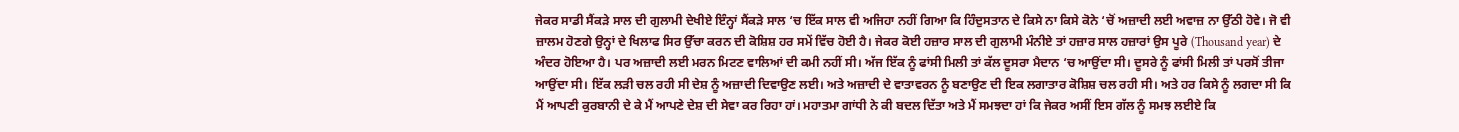ਜੇਕਰ ਸਾਡੀ ਸੈਂਕੜੇ ਸਾਲ ਦੀ ਗੁਲਾਮੀ ਦੇਖੀਏ ਇੰਨ੍ਹਾਂ ਸੈਂਕੜੇ ਸਾਲ ‘ਚ ਇੱਕ ਸਾਲ ਵੀ ਅਜਿਹਾ ਨਹੀਂ ਗਿਆ ਕਿ ਹਿੰਦੁਸਤਾਨ ਦੇ ਕਿਸੇ ਨਾ ਕਿਸੇ ਕੋਨੇ ‘ਚੋਂ ਅਜ਼ਾਦੀ ਲਈ ਅਵਾਜ਼ ਨਾ ਉੱਠੀ ਹੋਵੇ। ਜੋ ਵੀ ਜ਼ਾਲਮ ਹੋਣਗੇ ਉਨ੍ਹਾਂ ਦੇ ਖਿਲਾਫ ਸਿਰ ਉੱਚਾ ਕਰਨ ਦੀ ਕੋਸ਼ਿਸ਼ ਹਰ ਸਮੇਂ ਵਿੱਚ ਹੋਈ ਹੈ। ਜੇਕਰ ਕੋਈ ਹਜ਼ਾਰ ਸਾਲ ਦੀ ਗੁਲਾਮੀ ਮੰਨੀਏ ਤਾਂ ਹਜ਼ਾਰ ਸਾਲ ਹਜ਼ਾਰਾਂ ਉਸ ਪੂਰੇ (Thousand year) ਦੇ ਅੰਦਰ ਹੋਇਆ ਹੈ। ਪਰ ਅਜ਼ਾਦੀ ਲਈ ਮਰਨ ਮਿਟਣ ਵਾਲਿਆਂ ਦੀ ਕਮੀ ਨਹੀਂ ਸੀ। ਅੱਜ ਇੱਕ ਨੂੰ ਫਾਂਸੀ ਮਿਲੀ ਤਾਂ ਕੱਲ ਦੂਸਰਾ ਮੈਦਾਨ ‘ਚ ਆਉਂਦਾ ਸੀ। ਦੂਸਰੇ ਨੂੰ ਫਾਂਸੀ ਮਿਲੀ ਤਾਂ ਪਰਸੋਂ ਤੀਜਾ ਆਉਂਦਾ ਸੀ। ਇੱਕ ਲੜੀ ਚਲ ਰਹੀ ਸੀ ਦੇਸ਼ ਨੂੰ ਅਜ਼ਾਦੀ ਦਿਵਾਉਣ ਲਈ। ਅਤੇ ਅਜ਼ਾਦੀ ਦੇ ਵਾਤਾਵਰਨ ਨੂੰ ਬਣਾਉਣ ਦੀ ਇਕ ਲਗਾਤਾਰ ਕੋਸ਼ਿਸ਼ ਚਲ ਰਹੀ ਸੀ। ਅਤੇ ਹਰ ਕਿਸੇ ਨੂੰ ਲਗਦਾ ਸੀ ਕਿ ਮੈਂ ਆਪਣੀ ਕੁਰਬਾਨੀ ਦੇ ਕੇ ਮੈਂ ਆਪਣੇ ਦੇਸ਼ ਦੀ ਸੇਵਾ ਕਰ ਰਿਹਾ ਹਾਂ। ਮਹਾਤਮਾ ਗਾਂਧੀ ਨੇ ਕੀ ਬਦਲ ਦਿੱਤਾ ਅਤੇ ਮੈਂ ਸਮਝਦਾ ਹਾਂ ਕਿ ਜੇਕਰ ਅਸੀਂ ਇਸ ਗੱਲ ਨੂੰ ਸਮਝ ਲਈਏ ਕਿ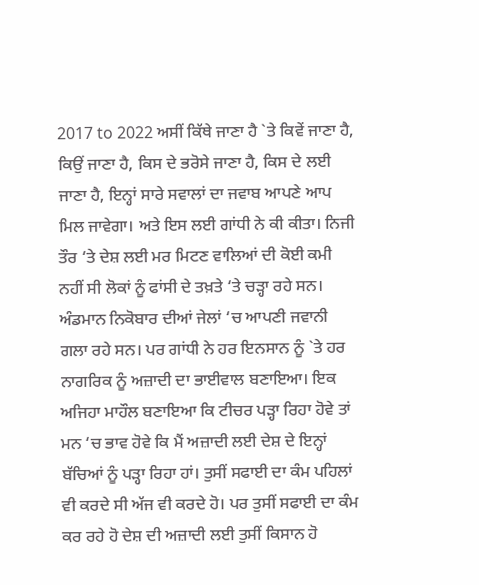2017 to 2022 ਅਸੀਂ ਕਿੱਥੇ ਜਾਣਾ ਹੈ `ਤੇ ਕਿਵੇਂ ਜਾਣਾ ਹੈ, ਕਿਉਂ ਜਾਣਾ ਹੈ, ਕਿਸ ਦੇ ਭਰੋਸੇ ਜਾਣਾ ਹੈ, ਕਿਸ ਦੇ ਲਈ ਜਾਣਾ ਹੈ, ਇਨ੍ਹਾਂ ਸਾਰੇ ਸਵਾਲਾਂ ਦਾ ਜਵਾਬ ਆਪਣੇ ਆਪ ਮਿਲ ਜਾਵੇਗਾ। ਅਤੇ ਇਸ ਲਈ ਗਾਂਧੀ ਨੇ ਕੀ ਕੀਤਾ। ਨਿਜੀ ਤੌਰ ‘ਤੇ ਦੇਸ਼ ਲਈ ਮਰ ਮਿਟਣ ਵਾਲਿਆਂ ਦੀ ਕੋਈ ਕਮੀ ਨਹੀਂ ਸੀ ਲੋਕਾਂ ਨੂੰ ਫਾਂਸੀ ਦੇ ਤਖ਼ਤੇ ‘ਤੇ ਚੜ੍ਹਾ ਰਹੇ ਸਨ। ਅੰਡਮਾਨ ਨਿਕੋਬਾਰ ਦੀਆਂ ਜੇਲਾਂ ‘ਚ ਆਪਣੀ ਜਵਾਨੀ ਗਲਾ ਰਹੇ ਸਨ। ਪਰ ਗਾਂਧੀ ਨੇ ਹਰ ਇਨਸਾਨ ਨੂੰ `ਤੇ ਹਰ ਨਾਗਰਿਕ ਨੂੰ ਅਜ਼ਾਦੀ ਦਾ ਭਾਈਵਾਲ ਬਣਾਇਆ। ਇਕ ਅਜਿਹਾ ਮਾਹੌਲ ਬਣਾਇਆ ਕਿ ਟੀਚਰ ਪੜ੍ਹਾ ਰਿਹਾ ਹੋਵੇ ਤਾਂ ਮਨ ‘ਚ ਭਾਵ ਹੋਵੇ ਕਿ ਮੈਂ ਅਜ਼ਾਦੀ ਲਈ ਦੇਸ਼ ਦੇ ਇਨ੍ਹਾਂ ਬੱਚਿਆਂ ਨੂੰ ਪੜ੍ਹਾ ਰਿਹਾ ਹਾਂ। ਤੁਸੀਂ ਸਫਾਈ ਦਾ ਕੰਮ ਪਹਿਲਾਂ ਵੀ ਕਰਦੇ ਸੀ ਅੱਜ ਵੀ ਕਰਦੇ ਹੋ। ਪਰ ਤੁਸੀਂ ਸਫਾਈ ਦਾ ਕੰਮ ਕਰ ਰਹੇ ਹੋ ਦੇਸ਼ ਦੀ ਅਜ਼ਾਦੀ ਲਈ ਤੁਸੀਂ ਕਿਸਾਨ ਹੋ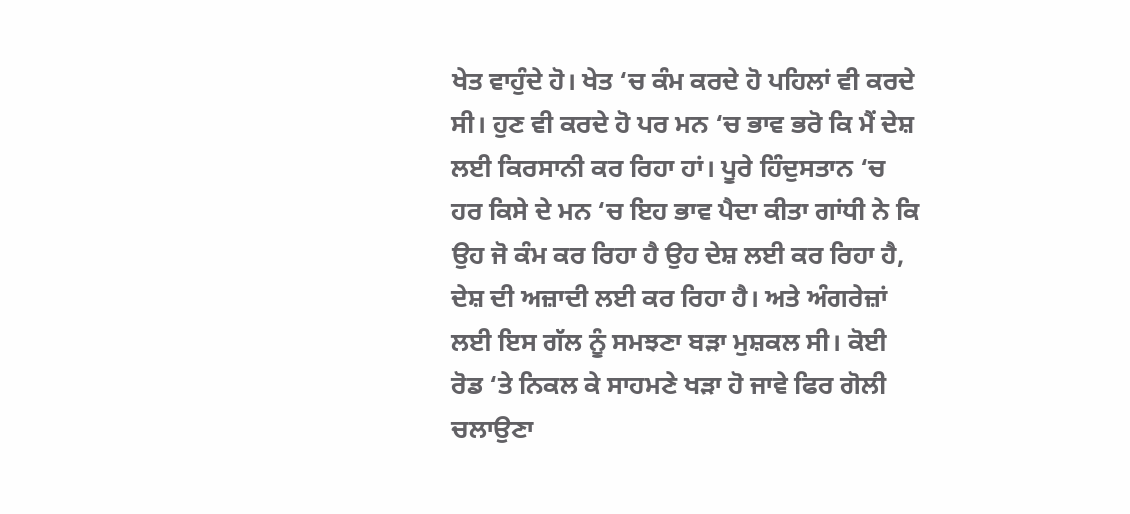ਖੇਤ ਵਾਹੁੰਦੇ ਹੋ। ਖੇਤ ‘ਚ ਕੰਮ ਕਰਦੇ ਹੋ ਪਹਿਲਾਂ ਵੀ ਕਰਦੇ ਸੀ। ਹੁਣ ਵੀ ਕਰਦੇ ਹੋ ਪਰ ਮਨ ‘ਚ ਭਾਵ ਭਰੋ ਕਿ ਮੈਂ ਦੇਸ਼ ਲਈ ਕਿਰਸਾਨੀ ਕਰ ਰਿਹਾ ਹਾਂ। ਪੂਰੇ ਹਿੰਦੁਸਤਾਨ ‘ਚ ਹਰ ਕਿਸੇ ਦੇ ਮਨ ‘ਚ ਇਹ ਭਾਵ ਪੈਦਾ ਕੀਤਾ ਗਾਂਧੀ ਨੇ ਕਿ ਉਹ ਜੋ ਕੰਮ ਕਰ ਰਿਹਾ ਹੈ ਉਹ ਦੇਸ਼ ਲਈ ਕਰ ਰਿਹਾ ਹੈ, ਦੇਸ਼ ਦੀ ਅਜ਼ਾਦੀ ਲਈ ਕਰ ਰਿਹਾ ਹੈ। ਅਤੇ ਅੰਗਰੇਜ਼ਾਂ ਲਈ ਇਸ ਗੱਲ ਨੂੰ ਸਮਝਣਾ ਬੜਾ ਮੁਸ਼ਕਲ ਸੀ। ਕੋਈ ਰੋਡ ‘ਤੇ ਨਿਕਲ ਕੇ ਸਾਹਮਣੇ ਖੜਾ ਹੋ ਜਾਵੇ ਫਿਰ ਗੋਲੀ ਚਲਾਉਣਾ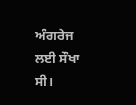ਅੰਗਰੇਜ ਲਈ ਸੌਖਾ ਸੀ।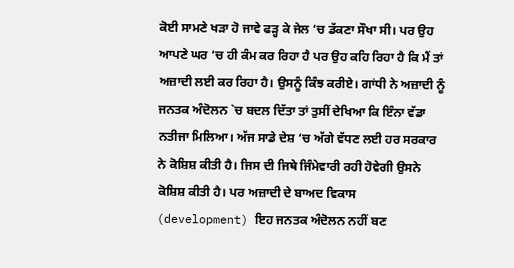ਕੋਈ ਸਾਮਣੇ ਖੜਾ ਹੋ ਜਾਵੇ ਫੜ੍ਹ ਕੇ ਜੇਲ ‘ਚ ਡੱਕਣਾ ਸੌਖਾ ਸੀ। ਪਰ ਉਹ ਆਪਣੇ ਘਰ ‘ਚ ਹੀ ਕੰਮ ਕਰ ਰਿਹਾ ਹੈ ਪਰ ਉਹ ਕਹਿ ਰਿਹਾ ਹੈ ਕਿ ਮੈਂ ਤਾਂ ਅਜ਼ਾਦੀ ਲਈ ਕਰ ਰਿਹਾ ਹੈ। ਉਸਨੂੰ ਕਿੰਝ ਕਰੀਏ। ਗਾਂਧੀ ਨੇ ਅਜ਼ਾਦੀ ਨੂੰ ਜਨਤਕ ਅੰਦੋਲਨ `ਚ ਬਦਲ ਦਿੱਤਾ ਤਾਂ ਤੁਸੀਂ ਦੇਖਿਆ ਕਿ ਇੰਨਾ ਵੱਡਾ ਨਤੀਜਾ ਮਿਲਿਆ। ਅੱਜ ਸਾਡੇ ਦੇਸ਼ ‘ਚ ਅੱਗੇ ਵੱਧਣ ਲਈ ਹਰ ਸਰਕਾਰ ਨੇ ਕੋਸ਼ਿਸ਼ ਕੀਤੀ ਹੈ। ਜਿਸ ਦੀ ਜਿਥੇ ਜਿੰਮੇਵਾਰੀ ਰਹੀ ਹੋਵੇਗੀ ਉਸਨੇ ਕੋਸ਼ਿਸ਼ ਕੀਤੀ ਹੈ। ਪਰ ਅਜ਼ਾਦੀ ਦੇ ਬਾਅਦ ਵਿਕਾਸ (development) ਇਹ ਜਨਤਕ ਅੰਦੋਲਨ ਨਹੀਂ ਬਣ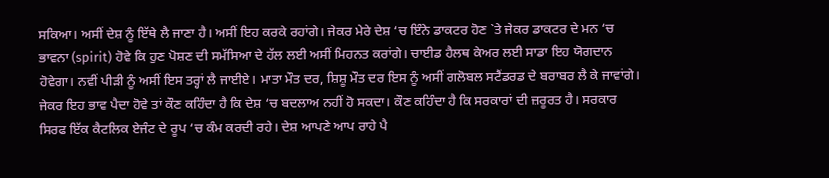ਸਕਿਆ। ਅਸੀਂ ਦੇਸ਼ ਨੂੰ ਇੱਥੇ ਲੈ ਜਾਣਾ ਹੈ। ਅਸੀਂ ਇਹ ਕਰਕੇ ਰਹਾਂਗੇ। ਜੇਕਰ ਮੇਰੇ ਦੇਸ਼ ‘ਚ ਇੰਨੇ ਡਾਕਟਰ ਹੋਣ `ਤੇ ਜੇਕਰ ਡਾਕਟਰ ਦੇ ਮਨ ‘ਚ ਭਾਵਨਾ (spirit) ਹੋਵੇ ਕਿ ਹੁਣ ਪੋਸ਼ਣ ਦੀ ਸਮੱਸਿਆ ਦੇ ਹੱਲ ਲਈ ਅਸੀਂ ਮਿਹਨਤ ਕਰਾਂਗੇ। ਚਾਈਡ ਹੈਲਥ ਕੇਅਰ ਲਈ ਸਾਡਾ ਇਹ ਯੋਗਦਾਨ ਹੋਵੇਗਾ। ਨਵੀਂ ਪੀੜੀ ਨੂੰ ਅਸੀਂ ਇਸ ਤਰ੍ਹਾਂ ਲੈ ਜਾਈਏ। ਮਾਤਾ ਮੌਤ ਦਰ, ਸ਼ਿਸ਼ੂ ਮੌਤ ਦਰ ਇਸ ਨੂੰ ਅਸੀਂ ਗਲੋਬਲ ਸਟੈਂਡਰਡ ਦੇ ਬਰਾਬਰ ਲੈ ਕੇ ਜਾਵਾਂਗੇ। ਜੇਕਰ ਇਹ ਭਾਵ ਪੈਦਾ ਹੋਵੇ ਤਾਂ ਕੌਣ ਕਹਿੰਦਾ ਹੈ ਕਿ ਦੇਸ਼ ‘ਚ ਬਦਲਾਅ ਨਹੀਂ ਹੋ ਸਕਦਾ। ਕੌਣ ਕਹਿੰਦਾ ਹੈ ਕਿ ਸਰਕਾਰਾਂ ਦੀ ਜ਼ਰੂਰਤ ਹੈ। ਸਰਕਾਰ ਸਿਰਫ ਇੱਕ ਕੈਟਲਿਕ ਏਜੰਟ ਦੇ ਰੂਪ ‘ਚ ਕੰਮ ਕਰਦੀ ਰਹੇ। ਦੇਸ਼ ਆਪਣੇ ਆਪ ਰਾਹੇ ਪੈ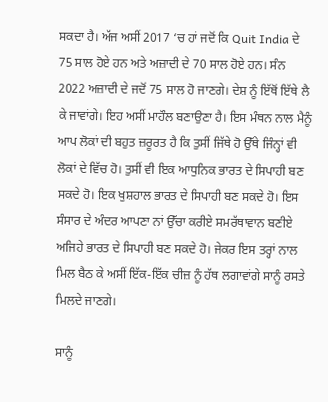ਸਕਦਾ ਹੈ। ਅੱਜ ਅਸੀਂ 2017 ‘ਚ ਹਾਂ ਜਦੋਂ ਕਿ Quit India ਦੇ 75 ਸਾਲ ਹੋਏ ਹਨ ਅਤੇ ਅਜ਼ਾਦੀ ਦੇ 70 ਸਾਲ ਹੋਏ ਹਨ। ਸੰਨ 2022 ਅਜ਼ਾਦੀ ਦੇ ਜਦੋਂ 75 ਸਾਲ ਹੋ ਜਾਣਗੇ। ਦੇਸ਼ ਨੂੰ ਇੱਥੋਂ ਇੱਥੇ ਲੈ ਕੇ ਜਾਵਾਂਗੇ। ਇਹ ਅਸੀਂ ਮਾਹੌਲ ਬਣਾਉਣਾ ਹੈ। ਇਸ ਮੰਥਨ ਨਾਲ ਮੈਨੂੰ ਆਪ ਲੋਕਾਂ ਦੀ ਬਹੁਤ ਜ਼ਰੂਰਤ ਹੈ ਕਿ ਤੁਸੀਂ ਜਿੱਥੇ ਹੋ ਉੱਥੇ ਜਿੰਨ੍ਹਾਂ ਵੀ ਲੋਕਾਂ ਦੇ ਵਿੱਚ ਹੋ। ਤੁਸੀਂ ਵੀ ਇਕ ਆਧੁਨਿਕ ਭਾਰਤ ਦੇ ਸਿਪਾਹੀ ਬਣ ਸਕਦੇ ਹੋ। ਇਕ ਖੁਸ਼ਹਾਲ ਭਾਰਤ ਦੇ ਸਿਪਾਹੀ ਬਣ ਸਕਦੇ ਹੋ। ਇਸ ਸੰਸਾਰ ਦੇ ਅੰਦਰ ਆਪਣਾ ਨਾਂ ਉੱਚਾ ਕਰੀਏ ਸਮਰੱਥਾਵਾਨ ਬਣੀਏ ਅਜਿਹੇ ਭਾਰਤ ਦੇ ਸਿਪਾਹੀ ਬਣ ਸਕਦੇ ਹੋ। ਜੇਕਰ ਇਸ ਤਰ੍ਹਾਂ ਨਾਲ ਮਿਲ ਬੈਠ ਕੇ ਅਸੀਂ ਇੱਕ-ਇੱਕ ਚੀਜ਼ ਨੂੰ ਹੱਥ ਲਗਾਵਾਂਗੇ ਸਾਨੂੰ ਰਸਤੇ ਮਿਲਦੇ ਜਾਣਗੇ।

ਸਾਨੂੰ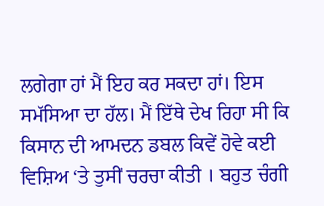ਲਗੇਗਾ ਹਾਂ ਮੈਂ ਇਹ ਕਰ ਸਕਦਾ ਹਾਂ। ਇਸ ਸਮੱਸਿਆ ਦਾ ਹੱਲ। ਮੈਂ ਇੱਥੇ ਦੇਖ ਰਿਹਾ ਸੀ ਕਿ ਕਿਸਾਨ ਦੀ ਆਮਦਨ ਡਬਲ ਕਿਵੇਂ ਹੋਵੇ ਕਈ ਵਿਸ਼ਿਅ ‘ਤੇ ਤੁਸੀਂ ਚਰਚਾ ਕੀਤੀ । ਬਹੁਤ ਚੰਗੀ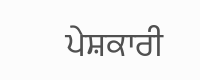ਪੇਸ਼ਕਾਰੀ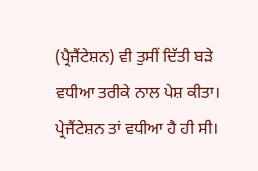(ਪ੍ਰੈਜੈਂਟੇਸ਼ਨ) ਵੀ ਤੁਸੀਂ ਦਿੱਤੀ ਬੜੇ ਵਧੀਆ ਤਰੀਕੇ ਨਾਲ ਪੇਸ਼ ਕੀਤਾ। ਪ੍ਰੇਜੈਂਟੇਸ਼ਨ ਤਾਂ ਵਧੀਆ ਹੈ ਹੀ ਸੀ।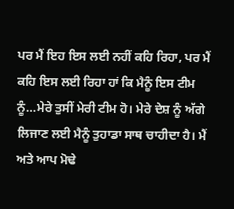ਪਰ ਮੈਂ ਇਹ ਇਸ ਲਈ ਨਹੀਂ ਕਹਿ ਰਿਹਾ, ਪਰ ਮੈਂ ਕਹਿ ਇਸ ਲਈ ਰਿਹਾ ਹਾਂ ਕਿ ਮੈਨੂੰ ਇਸ ਟੀਮ ਨੂੰ…ਮੇਰੇ ਤੁਸੀਂ ਮੇਰੀ ਟੀਮ ਹੋ। ਮੇਰੇ ਦੇਸ਼ ਨੂੰ ਅੱਗੇ ਲਿਜਾਣ ਲਈ ਮੈਨੂੰ ਤੁਹਾਡਾ ਸਾਥ ਚਾਹੀਦਾ ਹੈ। ਮੈਂ ਅਤੇ ਆਪ ਮੋਢੇ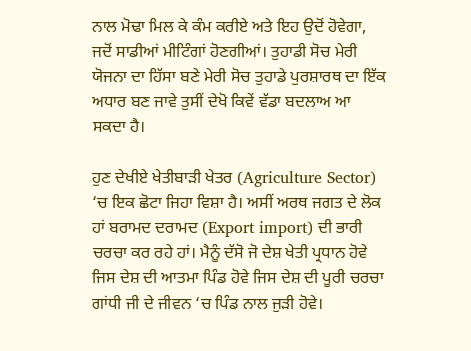ਨਾਲ ਮੋਢਾ ਮਿਲ ਕੇ ਕੰਮ ਕਰੀਏ ਅਤੇ ਇਹ ਉਦੋਂ ਹੋਵੇਗਾ, ਜਦੋਂ ਸਾਡੀਆਂ ਮੀਟਿੰਗਾਂ ਹੋਣਗੀਆਂ। ਤੁਹਾਡੀ ਸੋਚ ਮੇਰੀ ਯੋਜਨਾ ਦਾ ਹਿੱਸਾ ਬਣੇ ਮੇਰੀ ਸੋਚ ਤੁਹਾਡੇ ਪੁਰਸ਼ਾਰਥ ਦਾ ਇੱਕ ਅਧਾਰ ਬਣ ਜਾਵੇ ਤੁਸੀਂ ਦੇਖੋ ਕਿਵੇਂ ਵੱਡਾ ਬਦਲਾਅ ਆ ਸਕਦਾ ਹੈ।

ਹੁਣ ਦੇਖੀਏ ਖੇਤੀਬਾੜੀ ਖੇਤਰ (Agriculture Sector) ‘ਚ ਇਕ ਛੋਟਾ ਜਿਹਾ ਵਿਸ਼ਾ ਹੈ। ਅਸੀਂ ਅਰਥ ਜਗਤ ਦੇ ਲੋਕ ਹਾਂ ਬਰਾਮਦ ਦਰਾਮਦ (Export import) ਦੀ ਭਾਰੀ ਚਰਚਾ ਕਰ ਰਹੇ ਹਾਂ। ਮੈਨੂੰ ਦੱਸੋ ਜੋ ਦੇਸ਼ ਖੇਤੀ ਪ੍ਰਧਾਨ ਹੋਵੇ ਜਿਸ ਦੇਸ਼ ਦੀ ਆਤਮਾ ਪਿੰਡ ਹੋਵੇ ਜਿਸ ਦੇਸ਼ ਦੀ ਪੂਰੀ ਚਰਚਾ ਗਾਂਧੀ ਜੀ ਦੇ ਜੀਵਨ ‘ਚ ਪਿੰਡ ਨਾਲ ਜੁੜੀ ਹੋਵੇ।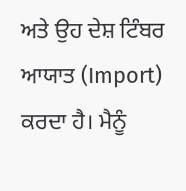ਅਤੇ ਉਹ ਦੇਸ਼ ਟਿੰਬਰ ਆਯਾਤ (Import) ਕਰਦਾ ਹੈ। ਮੈਨੂੰ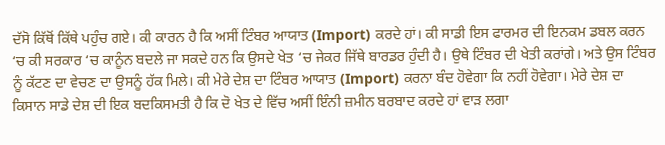ਦੱਸੋ ਕਿੱਥੋਂ ਕਿੱਥੇ ਪਹੁੰਚ ਗਏ। ਕੀ ਕਾਰਨ ਹੈ ਕਿ ਅਸੀਂ ਟਿੰਬਰ ਆਯਾਤ (Import) ਕਰਦੇ ਹਾਂ। ਕੀ ਸਾਡੀ ਇਸ ਫਾਰਮਰ ਦੀ ਇਨਕਮ ਡਬਲ ਕਰਨ ‘ਚ ਕੀ ਸਰਕਾਰ ‘ਚ ਕਾਨੂੰਨ ਬਦਲੇ ਜਾ ਸਕਦੇ ਹਨ ਕਿ ਉਸਦੇ ਖੇਤ ‘ਚ ਜੇਕਰ ਜਿੱਥੇ ਬਾਰਡਰ ਹੁੰਦੀ ਹੈ। ਉਥੇ ਟਿੰਬਰ ਦੀ ਖੇਤੀ ਕਰਾਂਗੇ। ਅਤੇ ਉਸ ਟਿੰਬਰ ਨੂੰ ਕੱਟਣ ਦਾ ਵੇਚਣ ਦਾ ਉਸਨੂੰ ਹੱਕ ਮਿਲੇ। ਕੀ ਮੇਰੇ ਦੇਸ਼ ਦਾ ਟਿੰਬਰ ਆਯਾਤ (Import) ਕਰਨਾ ਬੰਦ ਹੋਵੇਗਾ ਕਿ ਨਹੀਂ ਹੋਵੇਗਾ। ਮੇਰੇ ਦੇਸ਼ ਦਾ ਕਿਸਾਨ ਸਾਡੇ ਦੇਸ਼ ਦੀ ਇਕ ਬਦਕਿਸਮਤੀ ਹੈ ਕਿ ਦੋ ਖੇਤ ਦੇ ਵਿੱਚ ਅਸੀਂ ਇੰਨੀ ਜ਼ਮੀਨ ਬਰਬਾਦ ਕਰਦੇ ਹਾਂ ਵਾੜ ਲਗਾ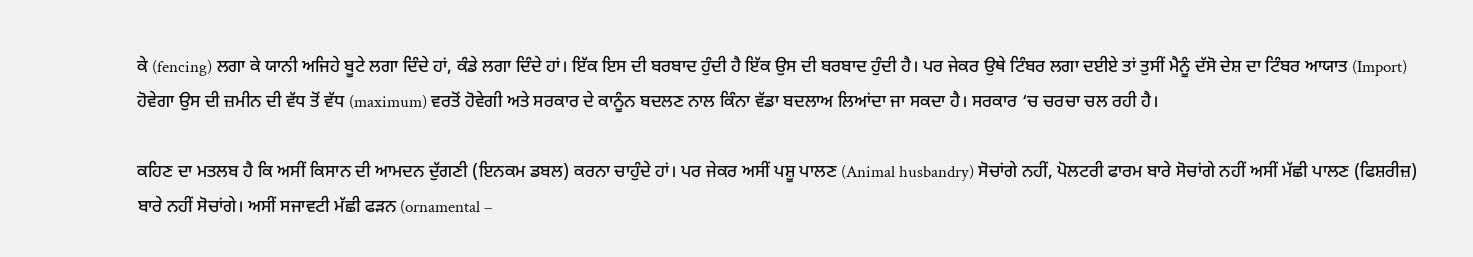ਕੇ (fencing) ਲਗਾ ਕੇ ਯਾਨੀ ਅਜਿਹੇ ਬੂਟੇ ਲਗਾ ਦਿੰਦੇ ਹਾਂ, ਕੰਡੇ ਲਗਾ ਦਿੰਦੇ ਹਾਂ। ਇੱਕ ਇਸ ਦੀ ਬਰਬਾਦ ਹੁੰਦੀ ਹੈ ਇੱਕ ਉਸ ਦੀ ਬਰਬਾਦ ਹੁੰਦੀ ਹੈ। ਪਰ ਜੇਕਰ ਉਥੇ ਟਿੰਬਰ ਲਗਾ ਦਈਏ ਤਾਂ ਤੁਸੀਂ ਮੈਨੂੰ ਦੱਸੋ ਦੇਸ਼ ਦਾ ਟਿੰਬਰ ਆਯਾਤ (Import) ਹੋਵੇਗਾ ਉਸ ਦੀ ਜ਼ਮੀਨ ਦੀ ਵੱਧ ਤੋਂ ਵੱਧ (maximum) ਵਰਤੋਂ ਹੋਵੇਗੀ ਅਤੇ ਸਰਕਾਰ ਦੇ ਕਾਨੂੰਨ ਬਦਲਣ ਨਾਲ ਕਿੰਨਾ ਵੱਡਾ ਬਦਲਾਅ ਲਿਆਂਦਾ ਜਾ ਸਕਦਾ ਹੈ। ਸਰਕਾਰ ‘ਚ ਚਰਚਾ ਚਲ ਰਹੀ ਹੈ।

ਕਹਿਣ ਦਾ ਮਤਲਬ ਹੈ ਕਿ ਅਸੀਂ ਕਿਸਾਨ ਦੀ ਆਮਦਨ ਦੁੱਗਣੀ (ਇਨਕਮ ਡਬਲ) ਕਰਨਾ ਚਾਹੁੰਦੇ ਹਾਂ। ਪਰ ਜੇਕਰ ਅਸੀਂ ਪਸ਼ੂ ਪਾਲਣ (Animal husbandry) ਸੋਚਾਂਗੇ ਨਹੀਂ, ਪੋਲਟਰੀ ਫਾਰਮ ਬਾਰੇ ਸੋਚਾਂਗੇ ਨਹੀਂ ਅਸੀਂ ਮੱਛੀ ਪਾਲਣ (ਫਿਸ਼ਰੀਜ਼) ਬਾਰੇ ਨਹੀਂ ਸੋਚਾਂਗੇ। ਅਸੀਂ ਸਜਾਵਟੀ ਮੱਛੀ ਫੜਨ (ornamental –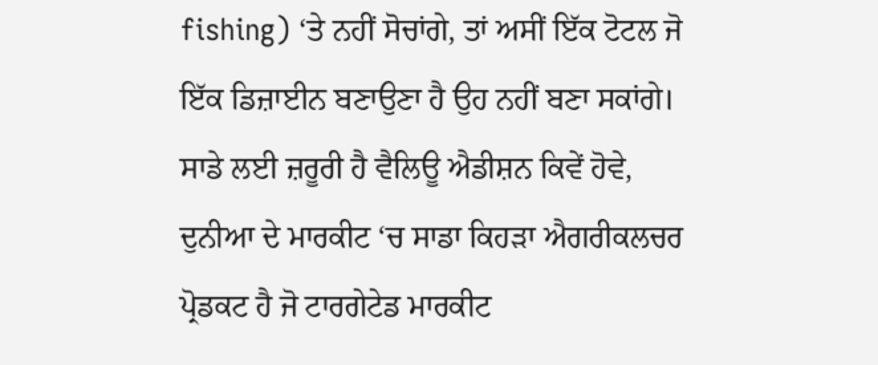fishing) ‘ਤੇ ਨਹੀਂ ਸੋਚਾਂਗੇ, ਤਾਂ ਅਸੀਂ ਇੱਕ ਟੋਟਲ ਜੋ ਇੱਕ ਡਿਜ਼ਾਈਨ ਬਣਾਉਣਾ ਹੈ ਉਹ ਨਹੀਂ ਬਣਾ ਸਕਾਂਗੇ। ਸਾਡੇ ਲਈ ਜ਼ਰੂਰੀ ਹੈ ਵੈਲਿਊ ਐਡੀਸ਼ਨ ਕਿਵੇਂ ਹੋਵੇ, ਦੁਨੀਆ ਦੇ ਮਾਰਕੀਟ ‘ਚ ਸਾਡਾ ਕਿਹੜਾ ਐਗਰੀਕਲਚਰ ਪ੍ਰੋਡਕਟ ਹੈ ਜੋ ਟਾਰਗੇਟੇਡ ਮਾਰਕੀਟ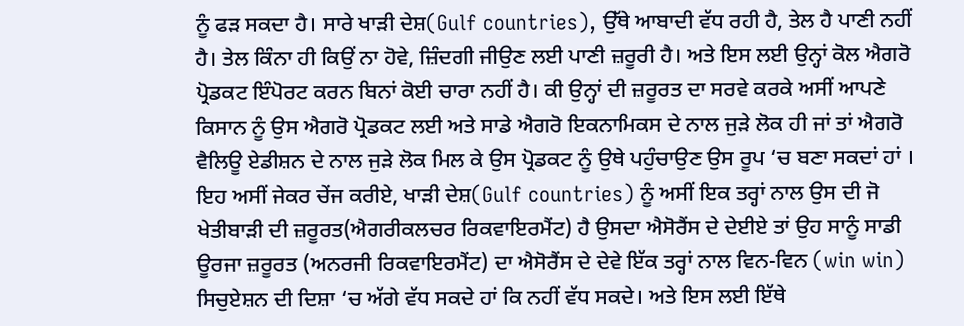ਨੂੰ ਫੜ ਸਕਦਾ ਹੈ। ਸਾਰੇ ਖਾੜੀ ਦੇਸ਼(Gulf countries), ਉੱਥੇ ਆਬਾਦੀ ਵੱਧ ਰਹੀ ਹੈ, ਤੇਲ ਹੈ ਪਾਣੀ ਨਹੀਂ ਹੈ। ਤੇਲ ਕਿੰਨਾ ਹੀ ਕਿਉਂ ਨਾ ਹੋਵੇ, ਜ਼ਿੰਦਗੀ ਜੀਉਣ ਲਈ ਪਾਣੀ ਜ਼ਰੂਰੀ ਹੈ। ਅਤੇ ਇਸ ਲਈ ਉਨ੍ਹਾਂ ਕੋਲ ਐਗਰੋ ਪ੍ਰੋਡਕਟ ਇੰਪੋਰਟ ਕਰਨ ਬਿਨਾਂ ਕੋਈ ਚਾਰਾ ਨਹੀਂ ਹੈ। ਕੀ ਉਨ੍ਹਾਂ ਦੀ ਜ਼ਰੂਰਤ ਦਾ ਸਰਵੇ ਕਰਕੇ ਅਸੀਂ ਆਪਣੇ ਕਿਸਾਨ ਨੂੰ ਉਸ ਐਗਰੋ ਪ੍ਰੋਡਕਟ ਲਈ ਅਤੇ ਸਾਡੇ ਐਗਰੋ ਇਕਨਾਮਿਕਸ ਦੇ ਨਾਲ ਜੁੜੇ ਲੋਕ ਹੀ ਜਾਂ ਤਾਂ ਐਗਰੋ ਵੈਲਿਊ ਏਡੀਸ਼ਨ ਦੇ ਨਾਲ ਜੁੜੇ ਲੋਕ ਮਿਲ ਕੇ ਉਸ ਪ੍ਰੋਡਕਟ ਨੂੰ ਉਥੇ ਪਹੁੰਚਾਉਣ ਉਸ ਰੂਪ ‘ਚ ਬਣਾ ਸਕਦਾਂ ਹਾਂ । ਇਹ ਅਸੀਂ ਜੇਕਰ ਚੇਂਜ ਕਰੀਏ, ਖਾੜੀ ਦੇਸ਼(Gulf countries) ਨੂੰ ਅਸੀਂ ਇਕ ਤਰ੍ਹਾਂ ਨਾਲ ਉਸ ਦੀ ਜੋ ਖੇਤੀਬਾੜੀ ਦੀ ਜ਼ਰੂਰਤ(ਐਗਰੀਕਲਚਰ ਰਿਕਵਾਇਰਮੈਂਟ) ਹੈ ਉਸਦਾ ਐਸੋਰੈਂਸ ਦੇ ਦੇਈਏ ਤਾਂ ਉਹ ਸਾਨੂੰ ਸਾਡੀ ਊਰਜਾ ਜ਼ਰੂਰਤ (ਅਨਰਜੀ ਰਿਕਵਾਇਰਮੈਂਟ) ਦਾ ਐਸੋਰੈਂਸ ਦੇ ਦੇਵੇ ਇੱਕ ਤਰ੍ਹਾਂ ਨਾਲ ਵਿਨ-ਵਿਨ (win win) ਸਿਚੁਏਸ਼ਨ ਦੀ ਦਿਸ਼ਾ ‘ਚ ਅੱਗੇ ਵੱਧ ਸਕਦੇ ਹਾਂ ਕਿ ਨਹੀਂ ਵੱਧ ਸਕਦੇ। ਅਤੇ ਇਸ ਲਈ ਇੱਥੇ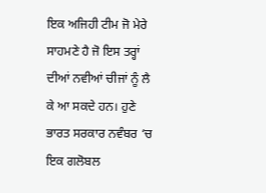ਇਕ ਅਜਿਹੀ ਟੀਮ ਜੋ ਮੇਰੇ ਸਾਹਮਣੇ ਹੈ ਜੋ ਇਸ ਤਰ੍ਹਾਂ ਦੀਆਂ ਨਵੀਆਂ ਚੀਜਾਂ ਨੂੰ ਲੈ ਕੇ ਆ ਸਕਦੇ ਹਨ। ਹੁਣੇ ਭਾਰਤ ਸਰਕਾਰ ਨਵੰਬਰ ‘ਚ ਇਕ ਗਲੋਬਲ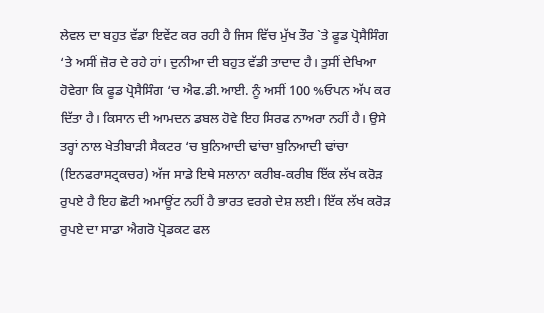ਲੇਵਲ ਦਾ ਬਹੁਤ ਵੱਡਾ ਇਵੇਂਟ ਕਰ ਰਹੀ ਹੈ ਜਿਸ ਵਿੱਚ ਮੁੱਖ ਤੌਰ `ਤੇ ਫੂਡ ਪ੍ਰੋਸੈਸਿੰਗ ‘ਤੇ ਅਸੀਂ ਜ਼ੋਰ ਦੇ ਰਹੇ ਹਾਂ। ਦੁਨੀਆ ਦੀ ਬਹੁਤ ਵੱਡੀ ਤਾਦਾਦ ਹੈ। ਤੁਸੀਂ ਦੇਖਿਆ ਹੋਵੇਗਾ ਕਿ ਫੂਡ ਪ੍ਰੋਸੈਸਿੰਗ ‘ਚ ਐਫ.ਡੀ.ਆਈ. ਨੂੰ ਅਸੀਂ 100 %ਓਪਨ ਅੱਪ ਕਰ ਦਿੱਤਾ ਹੈ। ਕਿਸਾਨ ਦੀ ਆਮਦਨ ਡਬਲ ਹੋਵੇ ਇਹ ਸਿਰਫ ਨਾਅਰਾ ਨਹੀਂ ਹੈ। ਉਸੇ ਤਰ੍ਹਾਂ ਨਾਲ ਖੇਤੀਬਾੜੀ ਸੈਕਟਰ ‘ਚ ਬੁਨਿਆਦੀ ਢਾਂਚਾ ਬੁਨਿਆਦੀ ਢਾਂਚਾ (ਇਨਫਰਾਸਟ੍ਰਕਚਰ) ਅੱਜ ਸਾਡੇ ਇਥੇ ਸਲਾਨਾ ਕਰੀਬ-ਕਰੀਬ ਇੱਕ ਲੱਖ ਕਰੋੜ ਰੁਪਏ ਹੈ ਇਹ ਛੋਟੀ ਅਮਾਊਂਟ ਨਹੀਂ ਹੈ ਭਾਰਤ ਵਰਗੇ ਦੇਸ਼ ਲਈ। ਇੱਕ ਲੱਖ ਕਰੋੜ ਰੁਪਏ ਦਾ ਸਾਡਾ ਐਗਰੋ ਪ੍ਰੋਡਕਟ ਫਲ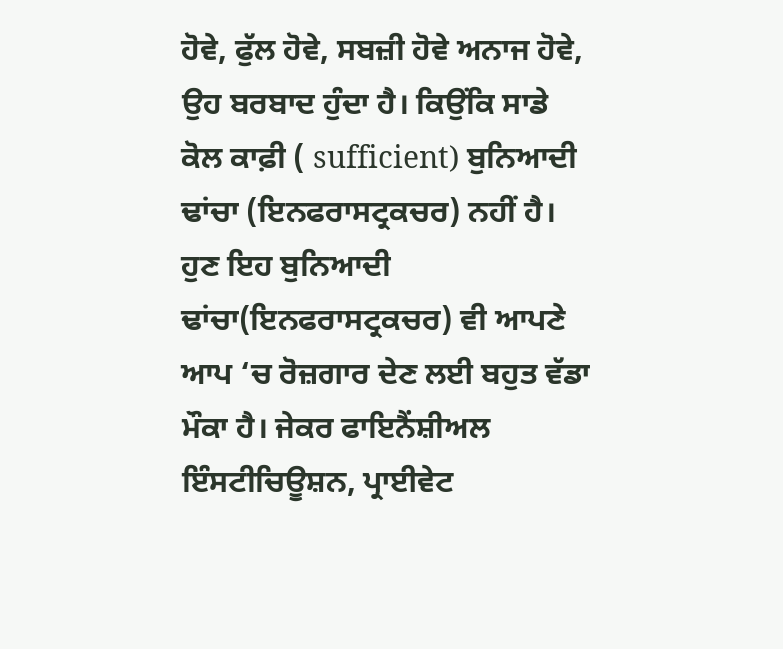ਹੋਵੇ, ਫੁੱਲ ਹੋਵੇ, ਸਬਜ਼ੀ ਹੋਵੇ ਅਨਾਜ ਹੋਵੇ, ਉਹ ਬਰਬਾਦ ਹੁੰਦਾ ਹੈ। ਕਿਉਂਕਿ ਸਾਡੇ ਕੋਲ ਕਾਫ਼ੀ ( sufficient) ਬੁਨਿਆਦੀ ਢਾਂਚਾ (ਇਨਫਰਾਸਟ੍ਰਕਚਰ) ਨਹੀਂ ਹੈ। ਹੁਣ ਇਹ ਬੁਨਿਆਦੀ ਢਾਂਚਾ(ਇਨਫਰਾਸਟ੍ਰਕਚਰ) ਵੀ ਆਪਣੇ ਆਪ ‘ਚ ਰੋਜ਼ਗਾਰ ਦੇਣ ਲਈ ਬਹੁਤ ਵੱਡਾ ਮੌਕਾ ਹੈ। ਜੇਕਰ ਫਾਇਨੈਂਸ਼ੀਅਲ ਇੰਸਟੀਚਿਊਸ਼ਨ, ਪ੍ਰਾਈਵੇਟ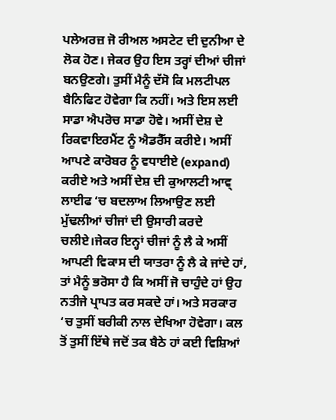ਪਲੇਅਰਜ਼ ਜੋ ਰੀਅਲ ਅਸਟੇਟ ਦੀ ਦੁਨੀਆ ਦੇ ਲੋਕ ਹੋਣ। ਜੇਕਰ ਉਹ ਇਸ ਤਰ੍ਹਾਂ ਦੀਆਂ ਚੀਜਾਂ ਬਨਉਣਗੇ। ਤੁਸੀਂ ਮੈਨੂੰ ਦੱਸੋ ਕਿ ਮਲਟੀਪਲ ਬੈਨਿਫਿਟ ਹੋਵੇਗਾ ਕਿ ਨਹੀਂ। ਅਤੇ ਇਸ ਲਈ ਸਾਡਾ ਐਪਰੋਚ ਸਾਡਾ ਹੋਵੇ। ਅਸੀਂ ਦੇਸ਼ ਦੇ ਰਿਕਵਾਇਰਮੈਂਟ ਨੂੰ ਐਡਰੈੱਸ ਕਰੀਏ। ਅਸੀਂ ਆਪਣੇ ਕਾਰੋਬਰ ਨੂੰ ਵਧਾਈਏ (expand) ਕਰੀਏ ਅਤੇ ਅਸੀਂ ਦੇਸ਼ ਦੀ ਕੁਆਲਟੀ ਆਵ੍ ਲਾਈਫ ‘ਚ ਬਦਲਾਅ ਲਿਆਉਣ ਲਈ ਮੁੱਢਲੀਆਂ ਚੀਜਾਂ ਦੀ ਉਸਾਰੀ ਕਰਦੇ ਚਲੀਏ।ਜੇਕਰ ਇਨ੍ਹਾਂ ਚੀਜਾਂ ਨੂੰ ਲੈ ਕੇ ਅਸੀਂ ਆਪਣੀ ਵਿਕਾਸ ਦੀ ਯਾਤਰਾ ਨੂੰ ਲੈ ਕੇ ਜਾਂਦੇ ਹਾਂ, ਤਾਂ ਮੈਨੂੰ ਭਰੋਸਾ ਹੈ ਕਿ ਅਸੀਂ ਜੋ ਚਾਹੁੰਦੇ ਹਾਂ ਉਹ ਨਤੀਜੇ ਪ੍ਰਾਪਤ ਕਰ ਸਕਦੇ ਹਾਂ। ਅਤੇ ਸਰਕਾਰ ‘ਚ ਤੁਸੀਂ ਬਰੀਕੀ ਨਾਲ ਦੇਖਿਆ ਹੋਵੇਗਾ। ਕਲ ਤੋਂ ਤੁਸੀਂ ਇੱਥੇ ਜਦੋਂ ਤਕ ਬੈਠੇ ਹਾਂ ਕਈ ਵਿਸ਼ਿਆਂ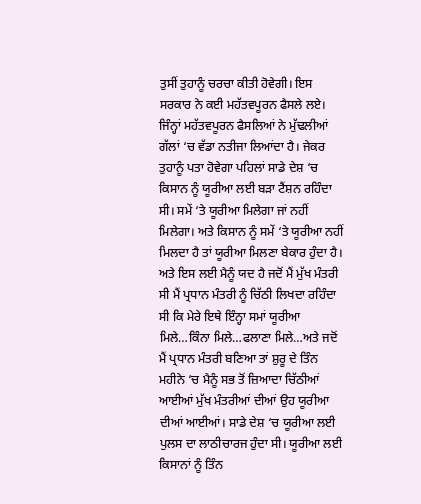ਤੁਸੀਂ ਤੁਹਾਨੂੰ ਚਰਚਾ ਕੀਤੀ ਹੋਵੇਗੀ। ਇਸ ਸਰਕਾਰ ਨੇ ਕਈ ਮਹੱਤਵਪੂਰਨ ਫੈਸਲੇ ਲਏ। ਜਿੰਨ੍ਹਾਂ ਮਹੱਤਵਪੂਰਨ ਫੈਸਲਿਆਂ ਨੇ ਮੁੱਢਲੀਆਂ ਗੱਲਾਂ ‘ਚ ਵੱਡਾ ਨਤੀਜਾ ਲਿਆਂਦਾ ਹੈ। ਜੇਕਰ ਤੁਹਾਨੂੰ ਪਤਾ ਹੋਵੇਗਾ ਪਹਿਲਾਂ ਸਾਡੇ ਦੇਸ਼ ‘ਚ ਕਿਸਾਨ ਨੂੰ ਯੂਰੀਆ ਲਈ ਬੜਾ ਟੈਂਸ਼ਨ ਰਹਿੰਦਾ ਸੀ। ਸਮੇਂ ‘ਤੇ ਯੂਰੀਆ ਮਿਲੇਗਾ ਜਾਂ ਨਹੀਂ ਮਿਲੇਗਾ। ਅਤੇ ਕਿਸਾਨ ਨੂੰ ਸਮੇਂ ‘ਤੇ ਯੂਰੀਆ ਨਹੀਂ ਮਿਲਦਾ ਹੈ ਤਾਂ ਯੂਰੀਆ ਮਿਲਣਾ ਬੇਕਾਰ ਹੁੰਦਾ ਹੈ। ਅਤੇ ਇਸ ਲਈ ਮੈਨੂੰ ਯਦ ਹੈ ਜਦੋਂ ਮੈਂ ਮੁੱਖ ਮੰਤਰੀ ਸੀ ਮੈਂ ਪ੍ਰਧਾਨ ਮੰਤਰੀ ਨੂੰ ਚਿੱਠੀ ਲਿਖਦਾ ਰਹਿੰਦਾ ਸੀ ਕਿ ਮੇਰੇ ਇਥੇ ਇੰਨ੍ਹਾ ਸਮਾਂ ਯੂਰੀਆ ਮਿਲੇ…ਕਿੰਨਾ ਮਿਲੇ…ਫਲਾਣਾ ਮਿਲੇ…ਅਤੇ ਜਦੋਂ ਮੈਂ ਪ੍ਰਧਾਨ ਮੰਤਰੀ ਬਣਿਆ ਤਾਂ ਸ਼ੁਰੂ ਦੇ ਤਿੰਨ ਮਹੀਨੇ ‘ਚ ਮੈਨੂੰ ਸਭ ਤੋਂ ਜ਼ਿਆਦਾ ਚਿੱਠੀਆਂ ਆਈਆਂ ਮੁੱਖ ਮੰਤਰੀਆਂ ਦੀਆਂ ਉਹ ਯੂਰੀਆ ਦੀਆਂ ਆਈਆਂ। ਸਾਡੇ ਦੇਸ਼ ‘ਚ ਯੂਰੀਆ ਲਈ ਪੁਲਸ ਦਾ ਲਾਠੀਚਾਰਜ ਹੁੰਦਾ ਸੀ। ਯੂਰੀਆ ਲਈ ਕਿਸਾਨਾਂ ਨੂੰ ਤਿੰਨ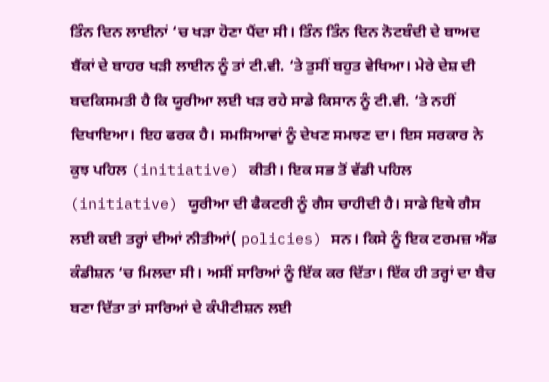ਤਿੰਨ ਦਿਨ ਲਾਈਨਾਂ ‘ਚ ਖੜਾ ਹੋਣਾ ਪੈਂਦਾ ਸੀ। ਤਿੰਨ ਤਿੰਨ ਦਿਨ ਨੋਟਬੰਦੀ ਦੇ ਬਾਅਦ ਬੈਂਕਾਂ ਦੇ ਬਾਹਰ ਖੜੀ ਲਾਈਨ ਨੂੰ ਤਾਂ ਟੀ.ਵੀ. ‘ਤੇ ਤੁਸੀਂ ਬਹੁਤ ਵੇਖਿਆ। ਮੇਰੇ ਦੇਸ਼ ਦੀ ਬਦਕਿਸਮਤੀ ਹੈ ਕਿ ਯੂਰੀਆ ਲਈ ਖੜ ਰਹੇ ਸਾਡੇ ਕਿਸਾਨ ਨੂੰ ਟੀ.ਵੀ. ‘ਤੇ ਨਹੀਂ ਦਿਖਾਇਆ। ਇਹ ਫਰਕ ਹੈ। ਸਮਸਿਆਵਾਂ ਨੂੰ ਦੇਖਣ ਸਮਝਣ ਦਾ। ਇਸ ਸਰਕਾਰ ਨੇ ਕੁਝ ਪਹਿਲ (initiative) ਕੀਤੀ। ਇਕ ਸਭ ਤੋਂ ਵੱਡੀ ਪਹਿਲ (initiative) ਯੂਰੀਆ ਦੀ ਫੈਕਟਰੀ ਨੂੰ ਗੈਸ ਚਾਹੀਦੀ ਹੈ। ਸਾਡੇ ਇਥੇ ਗੈਸ ਲਈ ਕਈ ਤਰ੍ਹਾਂ ਦੀਆਂ ਨੀਤੀਆਂ( policies) ਸਨ। ਕਿਸੇ ਨੂੰ ਇਕ ਟਰਮਜ਼ ਐਂਡ ਕੰਡੀਸ਼ਨ ‘ਚ ਮਿਲਦਾ ਸੀ। ਅਸੀਂ ਸਾਰਿਆਂ ਨੂੰ ਇੱਕ ਕਰ ਦਿੱਤਾ। ਇੱਕ ਹੀ ਤਰ੍ਹਾਂ ਦਾ ਬੈਚ ਬਣਾ ਦਿੱਤਾ ਤਾਂ ਸਾਰਿਆਂ ਦੇ ਕੰਪੀਟੀਸ਼ਨ ਲਈ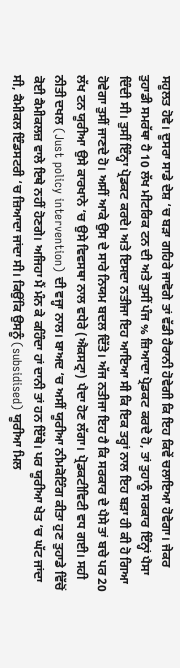ਸਹੂਲਤ ਹੋਵੇ। ਦੂਸਰਾ ਸਾਡੇ ਦੇਸ਼ ‘ਚ ਬੜਾ ਗਹਿਰੇ ਜਾਵੋਗੇ ਤਾਂ ਵੱਡੀ ਹੈਰਾਨੀ ਹੋਵੇਗੀ ਕਿ ਇਹ ਕਿਵੇਂ ਚਲਾਇਆ ਹੋਵੇਗਾ। ਜੇਕਰ ਤੁਹਾਡੀ ਸਮਰੱਥਾ ਹੈ 10 ਲੱਖ ਮੀਟਰਿਕ ਟਨ ਦੀ ਅਤੇ ਤੁਸੀਂ ਪੰਜ % ਜ਼ਿਆਦਾ ਪ੍ਰੋਡਕਟ ਕਰਦੇ ਹੋ, ਤਾਂ ਤੁਹਾਨੂੰ ਸਰਕਾਰ ਇੰਨ੍ਹਾਂ ਪੈਸਾ ਦਿੰਦੀ ਸੀ। ਤੁਸੀਂ ਇੰਨ੍ਹਾ ਪ੍ਰੋਡਕਟ ਕਰਦੇ। ਅਤੇ ਇਸਦਾ ਨਤੀਜਾ ਇਹ ਆਇਆ ਸੀ ਕਿ ਇਕ ਤਰ੍ਹਾਂ ਨਾਲ ਇਹ ਬੜਾ ਹੀ ਕੀ ਹੋ ਗਿਆ ਹੋਵੇਗਾ ਤੁਸੀਂ ਜਾਣਦੇ ਹੋ। ਅਸੀਂ ਆਕੇ ਉਸ ਦੇ ਸਾਰੇ ਨਿਯਮ ਬਦਲ ਦਿੱਤੇ। ਅੱਜ ਨਤੀਜਾ ਇਹ ਹੈ ਕਿ ਸਰਕਾਰ ਦੇ ਪੈਸੇ ਤਾਂ ਬਚੇ ਪਰ 20 ਲੱਖ ਟਨ ਯੂਰੀਆ ਉਸੇ ਕਾਰਖਾਨੇ ‘ਚ ਉਸੇ ਵਿਵਸਥਾ ਨਾਲ ਵਧੇਰੇ (ਐਕਸਟ੍ਰਾ) ਪੈਦਾ ਹੋਣ ਲੱਗਾ। ਪ੍ਰੋਡਕਟੀਵਿਟੀ ਵਧ ਗਈ। ਸਹੀ ਨੀਤੀ ਦਖਲ (Just policy intervention) ਦੀ ਵਜ੍ਹਾ ਨਾਲ। ਬਾਅਦ ‘ਚ ਅਸੀਂ ਯੂਰੀਆ ਨੀਮਕੋਟਿੰਗ ਕੀਤਾ ਹੁਣ ਤੁਹਾਡੇ ਵਿੱਚੋਂ ਕੋਈ ਕੈਮੀਕਲਜ਼ ਵਾਲੇ ਇਥੇ ਨਹੀਂ ਹੋਣਗੇ। ਅਜਿਹਾ ਮੈਂ ਮੰਨ ਕੇ ਕਹਿੰਦਾ ਹਾਂ ਦਾਨੀ ਤਾਂ ਹਨ ਇੱਥੇ। ਪਰ ਯੂਰੀਆ ਖੇਤ ‘ਚ ਘੱਟ ਜਾਂਦਾ ਸੀ, ਕੈਮੀਕਲ ਇੰਡਸਟਰੀ ‘ਚ ਜ਼ਿਆਦਾ ਜਾਂਦਾ ਸੀ। ਕਿਉਂਕਿ ਉਸਨੂੰ (subsidised) ਯੂਰੀਆ ਮਿਲ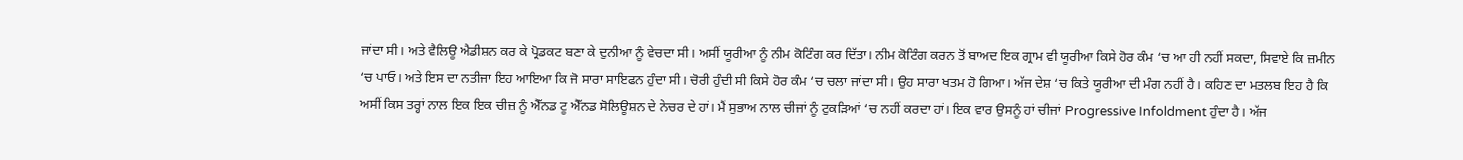ਜਾਂਦਾ ਸੀ। ਅਤੇ ਵੈਲਿਊ ਐਡੀਸ਼ਨ ਕਰ ਕੇ ਪ੍ਰੋਡਕਟ ਬਣਾ ਕੇ ਦੁਨੀਆ ਨੂੰ ਵੇਚਦਾ ਸੀ। ਅਸੀਂ ਯੂਰੀਆ ਨੂੰ ਨੀਮ ਕੋਟਿੰਗ ਕਰ ਦਿੱਤਾ। ਨੀਮ ਕੋਟਿੰਗ ਕਰਨ ਤੋਂ ਬਾਅਦ ਇਕ ਗ੍ਰਾਮ ਵੀ ਯੂਰੀਆ ਕਿਸੇ ਹੋਰ ਕੰਮ ‘ਚ ਆ ਹੀ ਨਹੀਂ ਸਕਦਾ, ਸਿਵਾਏ ਕਿ ਜ਼ਮੀਨ ‘ਚ ਪਾਓ। ਅਤੇ ਇਸ ਦਾ ਨਤੀਜਾ ਇਹ ਆਇਆ ਕਿ ਜੋ ਸਾਰਾ ਸਾਇਫਨ ਹੁੰਦਾ ਸੀ। ਚੋਰੀ ਹੁੰਦੀ ਸੀ ਕਿਸੇ ਹੋਰ ਕੰਮ ‘ਚ ਚਲਾ ਜਾਂਦਾ ਸੀ। ਉਹ ਸਾਰਾ ਖਤਮ ਹੋ ਗਿਆ। ਅੱਜ ਦੇਸ਼ ‘ਚ ਕਿਤੇ ਯੂਰੀਆ ਦੀ ਮੰਗ ਨਹੀਂ ਹੈ। ਕਹਿਣ ਦਾ ਮਤਲਬ ਇਹ ਹੈ ਕਿ ਅਸੀਂ ਕਿਸ ਤਰ੍ਹਾਂ ਨਾਲ ਇਕ ਇਕ ਚੀਜ਼ ਨੂੰ ਐੱਨਡ ਟੂ ਐੱਨਡ ਸੋਲਿਊਸ਼ਨ ਦੇ ਨੇਚਰ ਦੇ ਹਾਂ। ਮੈਂ ਸੁਭਾਅ ਨਾਲ ਚੀਜਾਂ ਨੂੰ ਟੁਕੜਿਆਂ ‘ਚ ਨਹੀਂ ਕਰਦਾ ਹਾਂ। ਇਕ ਵਾਰ ਉਸਨੂੰ ਹਾਂ ਚੀਜਾਂ Progressive Infoldment ਹੁੰਦਾ ਹੈ। ਅੱਜ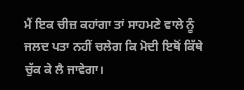ਮੈਂ ਇਕ ਚੀਜ਼ ਕਹਾਂਗਾ ਤਾਂ ਸਾਹਮਣੇ ਵਾਲੇ ਨੂੰ ਜਲਦ ਪਤਾ ਨਹੀਂ ਚਲੇਗ ਕਿ ਮੋਦੀ ਇਥੋਂ ਕਿੱਥੇ ਚੁੱਕ ਕੇ ਲੈ ਜਾਵੇਗਾ।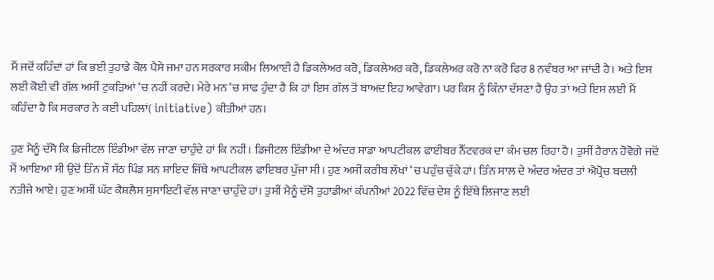ਮੈਂ ਜਦੋਂ ਕਹਿੰਦਾਂ ਹਾਂ ਕਿ ਭਈ ਤੁਹਾਡੇ ਕੋਲ ਪੈਸੇ ਜਮਾ ਹਨ ਸਰਕਾਰ ਸਕੀਮ ਲਿਆਈ ਹੈ ਡਿਕਲੇਅਰ ਕਰੋ, ਡਿਕਲੇਅਰ ਕਰੋ, ਡਿਕਲੇਅਰ ਕਰੋ ਨਾ ਕਰੋ ਫਿਰ 8 ਨਵੰਬਰ ਆ ਜਾਂਦੀ ਹੈ। ਅਤੇ ਇਸ ਲਈ ਕੋਈ ਵੀ ਗੱਲ ਅਸੀਂ ਟੁਕੜਿਆਂ ‘ਚ ਨਹੀਂ ਕਰਦੇ। ਮੇਰੇ ਮਨ ‘ਚ ਸਾਫ ਹੁੰਦਾ ਹੈ ਕਿ ਹਾਂ ਇਸ ਗੱਲ ਤੋਂ ਬਾਅਦ ਇਹ ਆਵੇਗਾ। ਪਰ ਕਿਸ ਨੂੰ ਕਿੰਨਾ ਦੱਸਣਾ ਹੈ ਉਹ ਤਾਂ ਅਤੇ ਇਸ ਲਈ ਮੈਂ ਕਹਿੰਦਾ ਹੈ ਕਿ ਸਰਕਾਰ ਨੇ ਕਈ ਪਹਿਲਾਂ( initiative) ਕੀਤੀਆਂ ਹਨ।

ਹੁਣ ਮੈਨੂੰ ਦੱਸੋ ਕਿ ਡਿਜੀਟਲ ਇੰਡੀਆ ਵੱਲ ਜਾਣਾ ਚਾਹੁੰਦੇ ਹਾਂ ਕਿ ਨਹੀਂ। ਡਿਜੀਟਲ ਇੰਡੀਆ ਦੇ ਅੰਦਰ ਸਾਡਾ ਆਪਟੀਕਲ ਫਾਈਬਰ ਨੈੱਟਵਰਕ ਦਾ ਕੰਮ ਚਲ ਰਿਹਾ ਹੈ। ਤੁਸੀਂ ਹੈਰਾਨ ਹੋਵੋਗੇ ਜਦੋਂ ਮੈਂ ਆਇਆ ਸੀ ਉਦੋਂ ਤਿੰਨ ਸੌ ਸੱਠ ਪਿੰਡ ਸਨ ਸ਼ਾਇਦ ਜਿੱਥੇ ਆਪਟੀਕਲ ਫਾਇਬਰ ਪੁੱਜਾ ਸੀ। ਹੁਣ ਅਸੀਂ ਕਰੀਬ ਲੱਖਾਂ ‘ਚ ਪਹੁੰਚ ਚੁੱਕੇ ਹਾਂ। ਤਿੰਨ ਸਾਲ ਦੇ ਅੰਦਰ ਅੰਦਰ ਤਾਂ ਐਪ੍ਰੋਚ ਬਦਲੀ ਨਤੀਜੇ ਆਏ। ਹੁਣ ਅਸੀਂ ਘੱਟ ਕੈਸ਼ਲੈਸ ਸੁਸਾਇਟੀ ਵੱਲ ਜਾਣਾ ਚਾਹੁੰਦੇ ਹਾਂ। ਤੁਸੀਂ ਮੈਨੂੰ ਦੱਸੋ ਤੁਹਾਡੀਆਂ ਕੰਪਨੀਆਂ 2022 ਵਿੱਚ ਦੇਸ਼ ਨੂੰ ਇੱਥੇ ਲਿਜਾਣ ਲਈ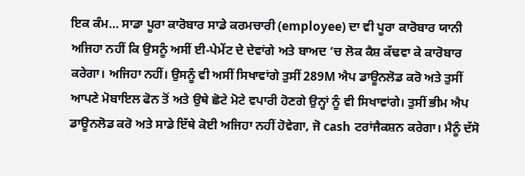ਇਕ ਕੰਮ… ਸਾਡਾ ਪੂਰਾ ਕਾਰੋਬਾਰ ਸਾਡੇ ਕਰਮਚਾਰੀ (employee) ਦਾ ਵੀ ਪੂਰਾ ਕਾਰੋਬਾਰ ਯਾਨੀ ਅਜਿਹਾ ਨਹੀਂ ਕਿ ਉਸਨੂੰ ਅਸੀਂ ਈ-ਪੇਮੇਂਟ ਦੇ ਦੇਵਾਂਗੇ ਅਤੇ ਬਾਅਦ ‘ਚ ਲੋਕ ਕੈਸ਼ ਕੱਢਵਾ ਕੇ ਕਾਰੋਬਾਰ ਕਰੇਗਾ। ਅਜਿਹਾ ਨਹੀਂ। ਉਸਨੂੰ ਵੀ ਅਸੀਂ ਸਿਖਾਵਾਂਗੇ ਤੁਸੀਂ 289M ਐਪ ਡਾਊਨਲੋਡ ਕਰੋ ਅਤੇ ਤੁਸੀਂ ਆਪਣੇ ਮੋਬਾਇਲ ਫੋਨ ਤੋਂ ਅਤੇ ਉਥੇ ਛੋਟੇ ਮੋਟੇ ਵਪਾਰੀ ਹੋਣਗੇ ਉਨ੍ਹਾਂ ਨੂੰ ਵੀ ਸਿਖਾਵਾਂਗੇ। ਤੁਸੀਂ ਭੀਮ ਐਪ ਡਾਊਨਲੋਡ ਕਰੋ ਅਤੇ ਸਾਡੇ ਇੱਥੇ ਕੋਈ ਅਜਿਹਾ ਨਹੀਂ ਹੋਵੇਗਾ, ਜੋ cash ਟਰਾਂਜੈਕਸ਼ਨ ਕਰੇਗਾ। ਮੈਨੂੰ ਦੱਸੋ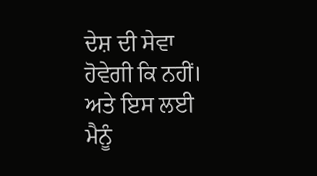ਦੇਸ਼ ਦੀ ਸੇਵਾ ਹੋਵੇਗੀ ਕਿ ਨਹੀਂ। ਅਤੇ ਇਸ ਲਈ ਮੈਨੂੰ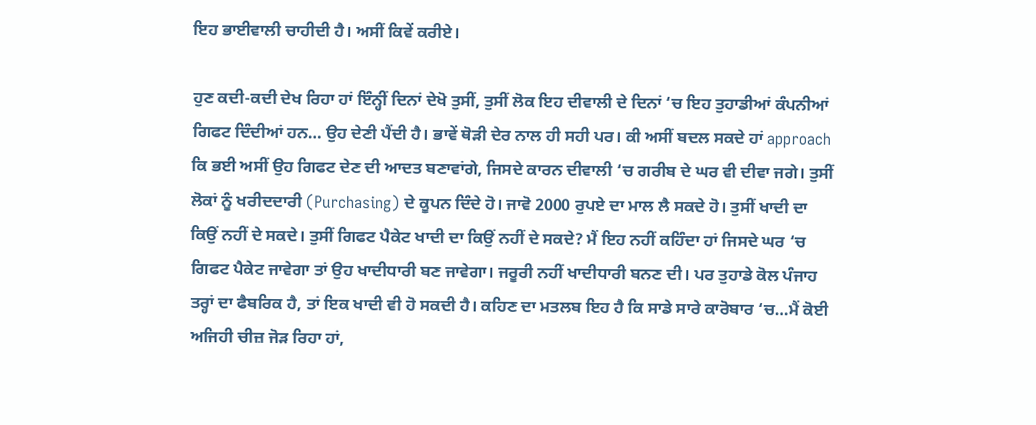ਇਹ ਭਾਈਵਾਲੀ ਚਾਹੀਦੀ ਹੈ। ਅਸੀਂ ਕਿਵੇਂ ਕਰੀਏ।

ਹੁਣ ਕਦੀ-ਕਦੀ ਦੇਖ ਰਿਹਾ ਹਾਂ ਇੰਨ੍ਹੀਂ ਦਿਨਾਂ ਦੇਖੋ ਤੁਸੀਂ, ਤੁਸੀਂ ਲੋਕ ਇਹ ਦੀਵਾਲੀ ਦੇ ਦਿਨਾਂ ‘ਚ ਇਹ ਤੁਹਾਡੀਆਂ ਕੰਪਨੀਆਂ ਗਿਫਟ ਦਿੰਦੀਆਂ ਹਨ… ਉਹ ਦੇਣੀ ਪੈਂਦੀ ਹੈ। ਭਾਵੇਂ ਥੋੜੀ ਦੇਰ ਨਾਲ ਹੀ ਸਹੀ ਪਰ। ਕੀ ਅਸੀਂ ਬਦਲ ਸਕਦੇ ਹਾਂ approach ਕਿ ਭਈ ਅਸੀਂ ਉਹ ਗਿਫਟ ਦੇਣ ਦੀ ਆਦਤ ਬਣਾਵਾਂਗੇ, ਜਿਸਦੇ ਕਾਰਨ ਦੀਵਾਲੀ ‘ਚ ਗਰੀਬ ਦੇ ਘਰ ਵੀ ਦੀਵਾ ਜਗੇ। ਤੁਸੀਂ ਲੋਕਾਂ ਨੂੰ ਖਰੀਦਦਾਰੀ (Purchasing) ਦੇ ਕੂਪਨ ਦਿੰਦੇ ਹੋ। ਜਾਵੋ 2000 ਰੁਪਏ ਦਾ ਮਾਲ ਲੈ ਸਕਦੇ ਹੋ। ਤੁਸੀਂ ਖਾਦੀ ਦਾ ਕਿਉਂ ਨਹੀਂ ਦੇ ਸਕਦੇ। ਤੁਸੀਂ ਗਿਫਟ ਪੈਕੇਟ ਖਾਦੀ ਦਾ ਕਿਉਂ ਨਹੀਂ ਦੇ ਸਕਦੇ? ਮੈਂ ਇਹ ਨਹੀਂ ਕਹਿੰਦਾ ਹਾਂ ਜਿਸਦੇ ਘਰ ‘ਚ ਗਿਫਟ ਪੈਕੇਟ ਜਾਵੇਗਾ ਤਾਂ ਉਹ ਖਾਦੀਧਾਰੀ ਬਣ ਜਾਵੇਗਾ। ਜਰੂਰੀ ਨਹੀਂ ਖਾਦੀਧਾਰੀ ਬਨਣ ਦੀ। ਪਰ ਤੁਹਾਡੇ ਕੋਲ ਪੰਜਾਹ ਤਰ੍ਹਾਂ ਦਾ ਫੈਬਰਿਕ ਹੈ, ਤਾਂ ਇਕ ਖਾਦੀ ਵੀ ਹੋ ਸਕਦੀ ਹੈ। ਕਹਿਣ ਦਾ ਮਤਲਬ ਇਹ ਹੈ ਕਿ ਸਾਡੇ ਸਾਰੇ ਕਾਰੋਬਾਰ ‘ਚ…ਮੈਂ ਕੋਈ ਅਜਿਹੀ ਚੀਜ਼ ਜੋੜ ਰਿਹਾ ਹਾਂ,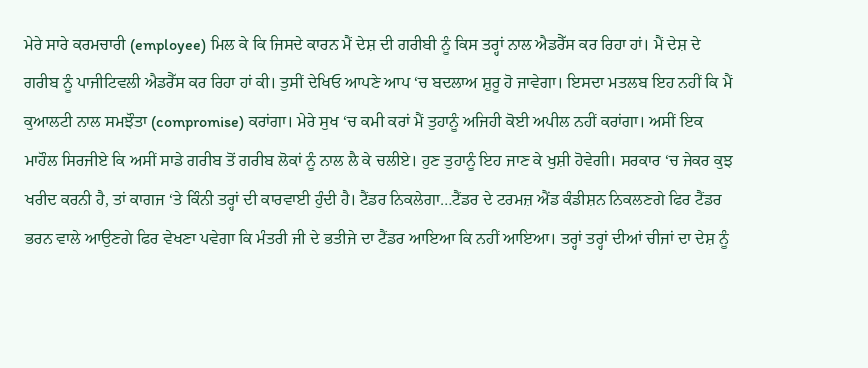ਮੇਰੇ ਸਾਰੇ ਕਰਮਚਾਰੀ (employee) ਮਿਲ ਕੇ ਕਿ ਜਿਸਦੇ ਕਾਰਨ ਮੈਂ ਦੇਸ਼ ਦੀ ਗਰੀਬੀ ਨੂੰ ਕਿਸ ਤਰ੍ਹਾਂ ਨਾਲ ਐਡਰੈੱਸ ਕਰ ਰਿਹਾ ਹਾਂ। ਮੈਂ ਦੇਸ਼ ਦੇ ਗਰੀਬ ਨੂੰ ਪਾਜੀਟਿਵਲੀ ਐਡਰੈੱਸ ਕਰ ਰਿਹਾ ਹਾਂ ਕੀ। ਤੁਸੀਂ ਦੇਖਿਓ ਆਪਣੇ ਆਪ ‘ਚ ਬਦਲਾਅ ਸ਼ੁਰੂ ਹੋ ਜਾਵੇਗਾ। ਇਸਦਾ ਮਤਲਬ ਇਹ ਨਹੀਂ ਕਿ ਮੈਂ ਕੁਆਲਟੀ ਨਾਲ ਸਮਝੌਤਾ (compromise) ਕਰਾਂਗਾ। ਮੇਰੇ ਸੁਖ ‘ਚ ਕਮੀ ਕਰਾਂ ਮੈਂ ਤੁਹਾਨੂੰ ਅਜਿਹੀ ਕੋਈ ਅਪੀਲ ਨਹੀਂ ਕਰਾਂਗਾ। ਅਸੀਂ ਇਕ ਮਾਹੌਲ ਸਿਰਜੀਏ ਕਿ ਅਸੀਂ ਸਾਡੇ ਗਰੀਬ ਤੋਂ ਗਰੀਬ ਲੋਕਾਂ ਨੂੰ ਨਾਲ ਲੈ ਕੇ ਚਲੀਏ। ਹੁਣ ਤੁਹਾਨੂੰ ਇਹ ਜਾਣ ਕੇ ਖੁਸ਼ੀ ਹੋਵੇਗੀ। ਸਰਕਾਰ ‘ਚ ਜੇਕਰ ਕੁਝ ਖਰੀਦ ਕਰਨੀ ਹੈ, ਤਾਂ ਕਾਗਜ ‘ਤੇ ਕਿੰਨੀ ਤਰ੍ਹਾਂ ਦੀ ਕਾਰਵਾਈ ਹੁੰਦੀ ਹੈ। ਟੈਂਡਰ ਨਿਕਲੇਗਾ…ਟੈਂਡਰ ਦੇ ਟਰਮਜ਼ ਐਂਡ ਕੰਡੀਸ਼ਨ ਨਿਕਲਣਗੇ ਫਿਰ ਟੈਂਡਰ ਭਰਨ ਵਾਲੇ ਆਉਣਗੇ ਫਿਰ ਵੇਖਣਾ ਪਵੇਗਾ ਕਿ ਮੰਤਰੀ ਜੀ ਦੇ ਭਤੀਜੇ ਦਾ ਟੈਂਡਰ ਆਇਆ ਕਿ ਨਹੀਂ ਆਇਆ। ਤਰ੍ਹਾਂ ਤਰ੍ਹਾਂ ਦੀਆਂ ਚੀਜਾਂ ਦਾ ਦੇਸ਼ ਨੂੰ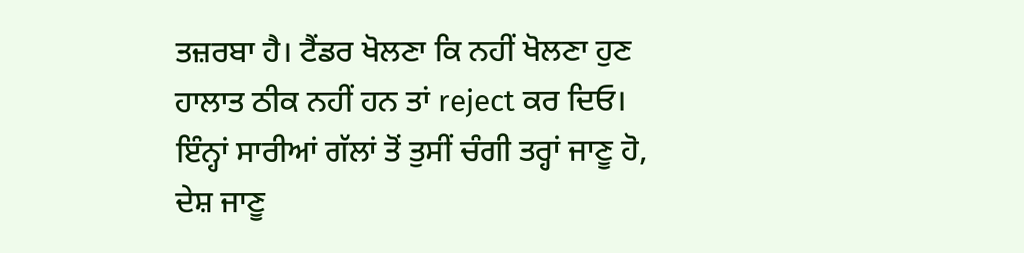ਤਜ਼ਰਬਾ ਹੈ। ਟੈਂਡਰ ਖੋਲਣਾ ਕਿ ਨਹੀਂ ਖੋਲਣਾ ਹੁਣ ਹਾਲਾਤ ਠੀਕ ਨਹੀਂ ਹਨ ਤਾਂ reject ਕਰ ਦਿਓ। ਇੰਨ੍ਹਾਂ ਸਾਰੀਆਂ ਗੱਲਾਂ ਤੋਂ ਤੁਸੀਂ ਚੰਗੀ ਤਰ੍ਹਾਂ ਜਾਣੂ ਹੋ, ਦੇਸ਼ ਜਾਣੂ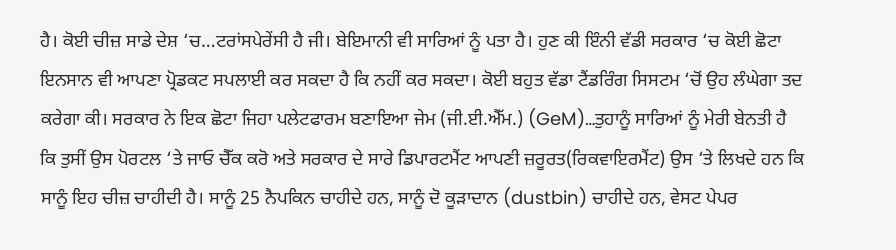ਹੈ। ਕੋਈ ਚੀਜ਼ ਸਾਡੇ ਦੇਸ਼ ‘ਚ…ਟਰਾਂਸਪੇਰੇਂਸੀ ਹੈ ਜੀ। ਬੇਇਮਾਨੀ ਵੀ ਸਾਰਿਆਂ ਨੂੰ ਪਤਾ ਹੈ। ਹੁਣ ਕੀ ਇੰਨੀ ਵੱਡੀ ਸਰਕਾਰ ‘ਚ ਕੋਈ ਛੋਟਾ ਇਨਸਾਨ ਵੀ ਆਪਣਾ ਪ੍ਰੋਡਕਟ ਸਪਲਾਈ ਕਰ ਸਕਦਾ ਹੈ ਕਿ ਨਹੀਂ ਕਰ ਸਕਦਾ। ਕੋਈ ਬਹੁਤ ਵੱਡਾ ਟੈਂਡਰਿੰਗ ਸਿਸਟਮ ‘ਚੋਂ ਉਹ ਲੰਘੇਗਾ ਤਦ ਕਰੇਗਾ ਕੀ। ਸਰਕਾਰ ਨੇ ਇਕ ਛੋਟਾ ਜਿਹਾ ਪਲੇਟਫਾਰਮ ਬਣਾਇਆ ਜੇਮ (ਜੀ.ਈ.ਐੱਮ.) (GeM)…ਤੁਹਾਨੂੰ ਸਾਰਿਆਂ ਨੂੰ ਮੇਰੀ ਬੇਨਤੀ ਹੈ ਕਿ ਤੁਸੀਂ ਉਸ ਪੋਰਟਲ ‘ਤੇ ਜਾਓ ਚੈੱਕ ਕਰੋ ਅਤੇ ਸਰਕਾਰ ਦੇ ਸਾਰੇ ਡਿਪਾਰਟਮੈਂਟ ਆਪਣੀ ਜ਼ਰੂਰਤ(ਰਿਕਵਾਇਰਮੈਂਟ) ਉਸ ‘ਤੇ ਲਿਖਦੇ ਹਨ ਕਿ ਸਾਨੂੰ ਇਹ ਚੀਜ਼ ਚਾਹੀਦੀ ਹੈ। ਸਾਨੂੰ 25 ਨੈਪਕਿਨ ਚਾਹੀਦੇ ਹਨ, ਸਾਨੂੰ ਦੋ ਕੂੜਾਦਾਨ (dustbin) ਚਾਹੀਦੇ ਹਨ, ਵੇਸਟ ਪੇਪਰ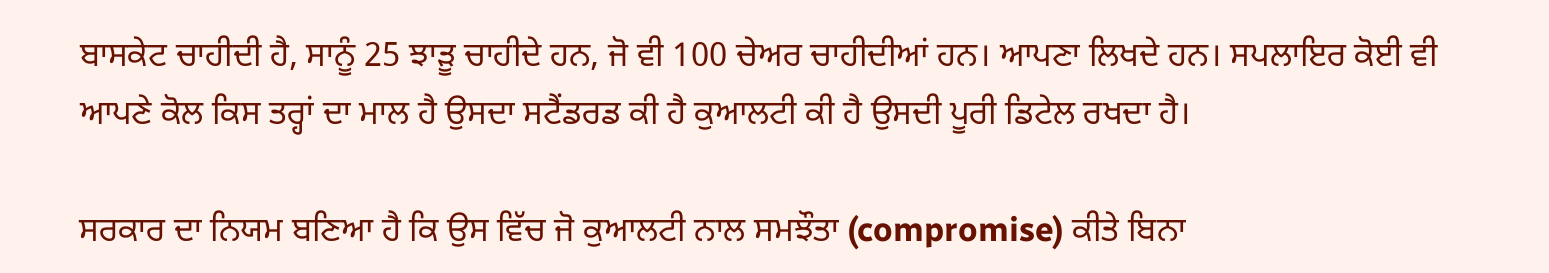ਬਾਸਕੇਟ ਚਾਹੀਦੀ ਹੈ, ਸਾਨੂੰ 25 ਝਾੜੂ ਚਾਹੀਦੇ ਹਨ, ਜੋ ਵੀ 100 ਚੇਅਰ ਚਾਹੀਦੀਆਂ ਹਨ। ਆਪਣਾ ਲਿਖਦੇ ਹਨ। ਸਪਲਾਇਰ ਕੋਈ ਵੀ ਆਪਣੇ ਕੋਲ ਕਿਸ ਤਰ੍ਹਾਂ ਦਾ ਮਾਲ ਹੈ ਉਸਦਾ ਸਟੈਂਡਰਡ ਕੀ ਹੈ ਕੁਆਲਟੀ ਕੀ ਹੈ ਉਸਦੀ ਪੂਰੀ ਡਿਟੇਲ ਰਖਦਾ ਹੈ।

ਸਰਕਾਰ ਦਾ ਨਿਯਮ ਬਣਿਆ ਹੈ ਕਿ ਉਸ ਵਿੱਚ ਜੋ ਕੁਆਲਟੀ ਨਾਲ ਸਮਝੌਤਾ (compromise) ਕੀਤੇ ਬਿਨਾ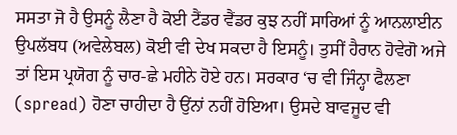ਸਸਤਾ ਜੋ ਹੈ ਉਸਨੂੰ ਲੈਣਾ ਹੈ ਕੋਈ ਟੈਂਡਰ ਵੈਂਡਰ ਕੁਝ ਨਹੀਂ ਸਾਰਿਆਂ ਨੂੰ ਆਨਲਾਈਨ ਉਪਲੱਬਧ (ਅਵੇਲੇਬਲ) ਕੋਈ ਵੀ ਦੇਖ ਸਕਦਾ ਹੈ ਇਸਨੂੰ। ਤੁਸੀਂ ਹੈਰਾਨ ਹੋਵੇਗੋ ਅਜੇ ਤਾਂ ਇਸ ਪ੍ਰਯੋਗ ਨੂੰ ਚਾਰ-ਛੇ ਮਹੀਨੇ ਹੋਏ ਹਨ। ਸਰਕਾਰ ‘ਚ ਵੀ ਜਿੰਨ੍ਹਾ ਫੈਲਣਾ (spread) ਹੋਣਾ ਚਾਹੀਦਾ ਹੈ ਉਂਨਾਂ ਨਹੀਂ ਹੋਇਆ। ਉਸਦੇ ਬਾਵਜੂਦ ਵੀ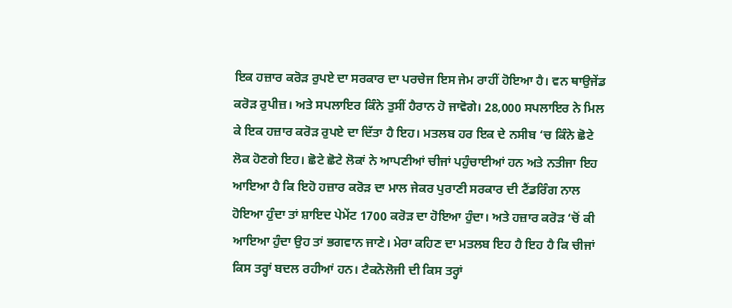ਇਕ ਹਜ਼ਾਰ ਕਰੋੜ ਰੁਪਏ ਦਾ ਸਰਕਾਰ ਦਾ ਪਰਚੇਜ ਇਸ ਜੇਮ ਰਾਹੀਂ ਹੋਇਆ ਹੈ। ਵਨ ਥਾਉਜੇਂਡ ਕਰੋੜ ਰੁਪੀਜ਼। ਅਤੇ ਸਪਲਾਇਰ ਕਿੰਨੇ ਤੁਸੀਂ ਹੈਰਾਨ ਹੋ ਜਾਵੋਗੇ। 28,000 ਸਪਲਾਇਰ ਨੇ ਮਿਲ ਕੇ ਇਕ ਹਜ਼ਾਰ ਕਰੋੜ ਰੁਪਏ ਦਾ ਦਿੱਤਾ ਹੈ ਇਹ। ਮਤਲਬ ਹਰ ਇਕ ਦੇ ਨਸੀਬ ‘ਚ ਕਿੰਨੇ ਛੋਟੇ ਲੋਕ ਹੋਣਗੇ ਇਹ। ਛੋਟੇ ਛੋਟੇ ਲੋਕਾਂ ਨੇ ਆਪਣੀਆਂ ਚੀਜਾਂ ਪਹੁੰਚਾਈਆਂ ਹਨ ਅਤੇ ਨਤੀਜਾ ਇਹ ਆਇਆ ਹੈ ਕਿ ਇਹੋ ਹਜ਼ਾਰ ਕਰੋੜ ਦਾ ਮਾਲ ਜੇਕਰ ਪੁਰਾਣੀ ਸਰਕਾਰ ਦੀ ਟੈਂਡਰਿੰਗ ਨਾਲ ਹੋਇਆ ਹੁੰਦਾ ਤਾਂ ਸ਼ਾਇਦ ਪੇਮੇਂਟ 1700 ਕਰੋੜ ਦਾ ਹੋਇਆ ਹੁੰਦਾ। ਅਤੇ ਹਜ਼ਾਰ ਕਰੋੜ ‘ਚੋਂ ਕੀ ਆਇਆ ਹੁੰਦਾ ਉਹ ਤਾਂ ਭਗਵਾਨ ਜਾਣੇ। ਮੇਰਾ ਕਹਿਣ ਦਾ ਮਤਲਬ ਇਹ ਹੈ ਇਹ ਹੈ ਕਿ ਚੀਜਾਂ ਕਿਸ ਤਰ੍ਹਾਂ ਬਦਲ ਰਹੀਆਂ ਹਨ। ਟੈਕਨੋਲੋਜੀ ਦੀ ਕਿਸ ਤਰ੍ਹਾਂ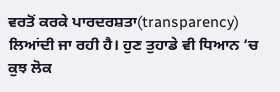ਵਰਤੋਂ ਕਰਕੇ ਪਾਰਦਰਸ਼ਤਾ(transparency) ਲਿਆਂਦੀ ਜਾ ਰਹੀ ਹੈ। ਹੁਣ ਤੁਹਾਡੇ ਵੀ ਧਿਆਨ ‘ਚ ਕੁਝ ਲੋਕ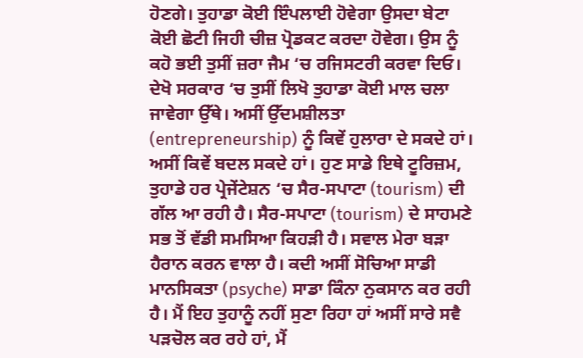ਹੋਣਗੇ। ਤੁਹਾਡਾ ਕੋਈ ਇੰਪਲਾਈ ਹੋਵੇਗਾ ਉਸਦਾ ਬੇਟਾ ਕੋਈ ਛੋਟੀ ਜਿਹੀ ਚੀਜ਼ ਪ੍ਰੋਡਕਟ ਕਰਦਾ ਹੋਵੇਗ। ਉਸ ਨੂੰ ਕਹੋ ਭਈ ਤੁਸੀਂ ਜ਼ਰਾ ਜੈਮ ‘ਚ ਰਜਿਸਟਰੀ ਕਰਵਾ ਦਿਓ। ਦੇਖੋ ਸਰਕਾਰ ‘ਚ ਤੁਸੀਂ ਲਿਖੋ ਤੁਹਾਡਾ ਕੋਈ ਮਾਲ ਚਲਾ ਜਾਵੇਗਾ ਉੱਥੇ। ਅਸੀਂ ਉੱਦਮਸ਼ੀਲਤਾ (entrepreneurship) ਨੂੰ ਕਿਵੇਂ ਹੁਲਾਰਾ ਦੇ ਸਕਦੇ ਹਾਂ। ਅਸੀਂ ਕਿਵੇਂ ਬਦਲ ਸਕਦੇ ਹਾਂ। ਹੁਣ ਸਾਡੇ ਇਥੇ ਟੂਰਿਜ਼ਮ, ਤੁਹਾਡੇ ਹਰ ਪ੍ਰੇਜੇਂਟੇਸ਼ਨ ‘ਚ ਸੈਰ-ਸਪਾਟਾ (tourism) ਦੀ ਗੱਲ ਆ ਰਹੀ ਹੈ। ਸੈਰ-ਸਪਾਟਾ (tourism) ਦੇ ਸਾਹਮਣੇ ਸਭ ਤੋਂ ਵੱਡੀ ਸਮਸਿਆ ਕਿਹੜੀ ਹੈ। ਸਵਾਲ ਮੇਰਾ ਬੜਾ ਹੈਰਾਨ ਕਰਨ ਵਾਲਾ ਹੈ। ਕਦੀ ਅਸੀਂ ਸੋਚਿਆ ਸਾਡੀ ਮਾਨਸਿਕਤਾ (psyche) ਸਾਡਾ ਕਿੰਨਾ ਨੁਕਸਾਨ ਕਰ ਰਹੀ ਹੈ। ਮੈਂ ਇਹ ਤੁਹਾਨੂੰ ਨਹੀਂ ਸੁਣਾ ਰਿਹਾ ਹਾਂ ਅਸੀਂ ਸਾਰੇ ਸਵੈ ਪੜਚੋਲ ਕਰ ਰਹੇ ਹਾਂ, ਮੈਂ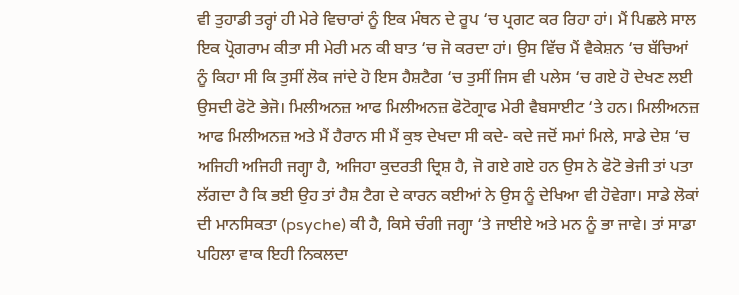ਵੀ ਤੁਹਾਡੀ ਤਰ੍ਹਾਂ ਹੀ ਮੇਰੇ ਵਿਚਾਰਾਂ ਨੂੰ ਇਕ ਮੰਥਨ ਦੇ ਰੂਪ ‘ਚ ਪ੍ਰਗਟ ਕਰ ਰਿਹਾ ਹਾਂ। ਮੈਂ ਪਿਛਲੇ ਸਾਲ ਇਕ ਪ੍ਰੋਗਰਾਮ ਕੀਤਾ ਸੀ ਮੇਰੀ ਮਨ ਕੀ ਬਾਤ ‘ਚ ਜੋ ਕਰਦਾ ਹਾਂ। ਉਸ ਵਿੱਚ ਮੈਂ ਵੈਕੇਸ਼ਨ ‘ਚ ਬੱਚਿਆਂ ਨੂੰ ਕਿਹਾ ਸੀ ਕਿ ਤੁਸੀਂ ਲੋਕ ਜਾਂਦੇ ਹੋ ਇਸ ਹੈਸ਼ਟੈਗ ‘ਚ ਤੁਸੀਂ ਜਿਸ ਵੀ ਪਲੇਸ ‘ਚ ਗਏ ਹੋ ਦੇਖਣ ਲਈ ਉਸਦੀ ਫੋਟੋ ਭੇਜੋ। ਮਿਲੀਅਨਜ਼ ਆਫ ਮਿਲੀਅਨਜ਼ ਫੋਟੋਗ੍ਰਾਫ ਮੇਰੀ ਵੈਬਸਾਈਟ ‘ਤੇ ਹਨ। ਮਿਲੀਅਨਜ਼ ਆਫ ਮਿਲੀਅਨਜ਼ ਅਤੇ ਮੈਂ ਹੈਰਾਨ ਸੀ ਮੈਂ ਕੁਝ ਦੇਖਦਾ ਸੀ ਕਦੇ- ਕਦੇ ਜਦੋਂ ਸਮਾਂ ਮਿਲੇ, ਸਾਡੇ ਦੇਸ਼ ‘ਚ ਅਜਿਹੀ ਅਜਿਹੀ ਜਗ੍ਹਾ ਹੈ, ਅਜਿਹਾ ਕੁਦਰਤੀ ਦ੍ਰਿਸ਼ ਹੈ, ਜੋ ਗਏ ਗਏ ਹਨ ਉਸ ਨੇ ਫੋਟੋ ਭੇਜੀ ਤਾਂ ਪਤਾ ਲੱਗਦਾ ਹੈ ਕਿ ਭਈ ਉਹ ਤਾਂ ਹੈਸ਼ ਟੈਗ ਦੇ ਕਾਰਨ ਕਈਆਂ ਨੇ ਉਸ ਨੂੰ ਦੇਖਿਆ ਵੀ ਹੋਵੇਗਾ। ਸਾਡੇ ਲੋਕਾਂ ਦੀ ਮਾਨਸਿਕਤਾ (psyche) ਕੀ ਹੈ, ਕਿਸੇ ਚੰਗੀ ਜਗ੍ਹਾ ‘ਤੇ ਜਾਈਏ ਅਤੇ ਮਨ ਨੂੰ ਭਾ ਜਾਵੇ। ਤਾਂ ਸਾਡਾ ਪਹਿਲਾ ਵਾਕ ਇਹੀ ਨਿਕਲਦਾ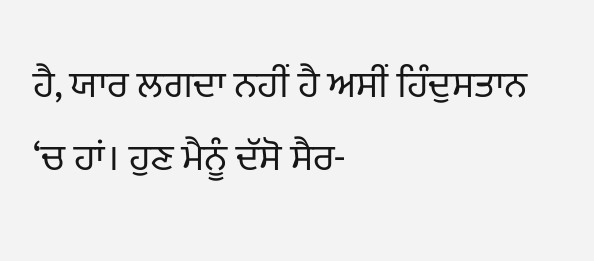ਹੈ, ਯਾਰ ਲਗਦਾ ਨਹੀਂ ਹੈ ਅਸੀਂ ਹਿੰਦੁਸਤਾਨ ‘ਚ ਹਾਂ। ਹੁਣ ਮੈਨੂੰ ਦੱਸੋ ਸੈਰ-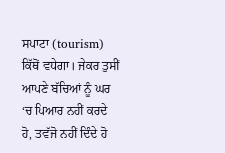ਸਪਾਟਾ (tourism) ਕਿੱਥੋਂ ਵਧੇਗਾ। ਜੇਕਰ ਤੁਸੀਂ ਆਪਣੇ ਬੱਚਿਆਂ ਨੂੰ ਘਰ ‘ਚ ਪਿਆਰ ਨਹੀਂ ਕਰਦੇ ਹੋ, ਤਵੱਜੋ ਨਹੀਂ ਦਿੰਦੇ ਹੋ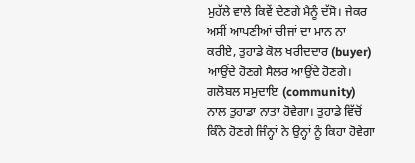ਮੁਹੱਲੇ ਵਾਲੇ ਕਿਵੇਂ ਦੇਣਗੇ ਮੈਨੂੰ ਦੱਸੋ। ਜੇਕਰ ਅਸੀਂ ਆਪਣੀਆਂ ਚੀਜਾਂ ਦਾ ਮਾਨ ਨਾ ਕਰੀਏ, ਤੁਹਾਡੇ ਕੋਲ ਖਰੀਦਦਾਰ (buyer) ਆਉਂਦੇ ਹੋਣਗੇ ਸੈਲਰ ਆਉਂਦੇ ਹੋਣਗੇ। ਗਲੋਬਲ ਸਮੁਦਾਇ (community) ਨਾਲ ਤੁਹਾਡਾ ਨਾਤਾ ਹੋਵੇਗਾ। ਤੁਹਾਡੇ ਵਿੱਚੋਂ ਕਿੰਨੇ ਹੋਣਗੇ ਜਿੰਨ੍ਹਾਂ ਨੇ ਉਨ੍ਹਾਂ ਨੂੰ ਕਿਹਾ ਹੋਵੇਗਾ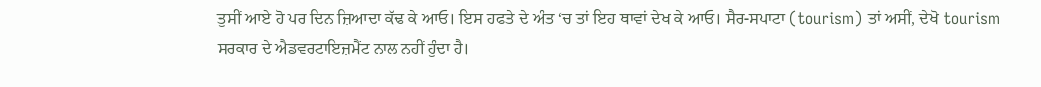ਤੁਸੀਂ ਆਏ ਹੋ ਪਰ ਦਿਨ ਜ਼ਿਆਦਾ ਕੱਢ ਕੇ ਆਓ। ਇਸ ਹਫਤੇ ਦੇ ਅੰਤ ‘ਚ ਤਾਂ ਇਹ ਥਾਵਾਂ ਦੇਖ ਕੇ ਆਓ। ਸੈਰ-ਸਪਾਟਾ (tourism) ਤਾਂ ਅਸੀਂ, ਦੇਖੋ tourism ਸਰਕਾਰ ਦੇ ਐਡਵਰਟਾਇਜ਼ਮੈਂਟ ਨਾਲ ਨਹੀਂ ਹੁੰਦਾ ਹੈ।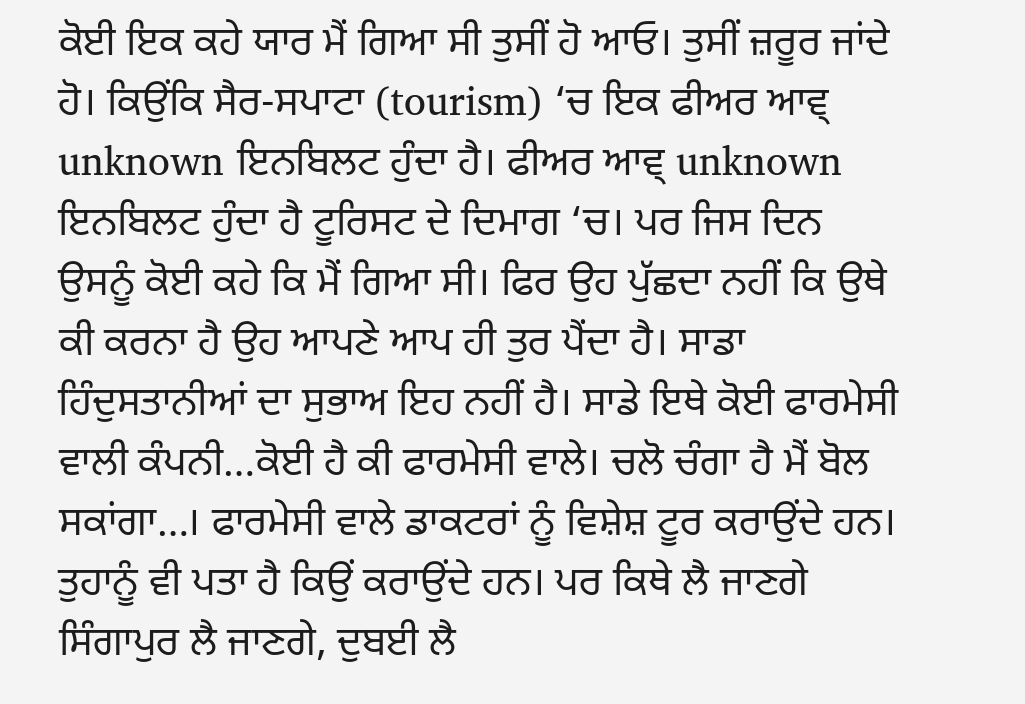ਕੋਈ ਇਕ ਕਹੇ ਯਾਰ ਮੈਂ ਗਿਆ ਸੀ ਤੁਸੀਂ ਹੋ ਆਓ। ਤੁਸੀਂ ਜ਼ਰੂਰ ਜਾਂਦੇ ਹੋ। ਕਿਉਂਕਿ ਸੈਰ-ਸਪਾਟਾ (tourism) ‘ਚ ਇਕ ਫੀਅਰ ਆਵ੍ unknown ਇਨਬਿਲਟ ਹੁੰਦਾ ਹੈ। ਫੀਅਰ ਆਵ੍ unknown ਇਨਬਿਲਟ ਹੁੰਦਾ ਹੈ ਟੂਰਿਸਟ ਦੇ ਦਿਮਾਗ ‘ਚ। ਪਰ ਜਿਸ ਦਿਨ ਉਸਨੂੰ ਕੋਈ ਕਹੇ ਕਿ ਮੈਂ ਗਿਆ ਸੀ। ਫਿਰ ਉਹ ਪੁੱਛਦਾ ਨਹੀਂ ਕਿ ਉਥੇ ਕੀ ਕਰਨਾ ਹੈ ਉਹ ਆਪਣੇ ਆਪ ਹੀ ਤੁਰ ਪੈਂਦਾ ਹੈ। ਸਾਡਾ ਹਿੰਦੁਸਤਾਨੀਆਂ ਦਾ ਸੁਭਾਅ ਇਹ ਨਹੀਂ ਹੈ। ਸਾਡੇ ਇਥੇ ਕੋਈ ਫਾਰਮੇਸੀ ਵਾਲੀ ਕੰਪਨੀ…ਕੋਈ ਹੈ ਕੀ ਫਾਰਮੇਸੀ ਵਾਲੇ। ਚਲੋ ਚੰਗਾ ਹੈ ਮੈਂ ਬੋਲ ਸਕਾਂਗਾ…। ਫਾਰਮੇਸੀ ਵਾਲੇ ਡਾਕਟਰਾਂ ਨੂੰ ਵਿਸ਼ੇਸ਼ ਟੂਰ ਕਰਾਉਂਦੇ ਹਨ। ਤੁਹਾਨੂੰ ਵੀ ਪਤਾ ਹੈ ਕਿਉਂ ਕਰਾਉਂਦੇ ਹਨ। ਪਰ ਕਿਥੇ ਲੈ ਜਾਣਗੇ ਸਿੰਗਾਪੁਰ ਲੈ ਜਾਣਗੇ, ਦੁਬਈ ਲੈ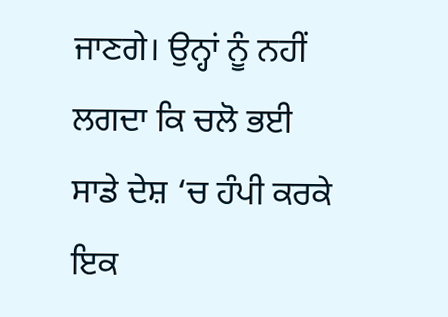ਜਾਣਗੇ। ਉਨ੍ਹਾਂ ਨੂੰ ਨਹੀਂ ਲਗਦਾ ਕਿ ਚਲੋ ਭਈ ਸਾਡੇ ਦੇਸ਼ ‘ਚ ਹੰਪੀ ਕਰਕੇ ਇਕ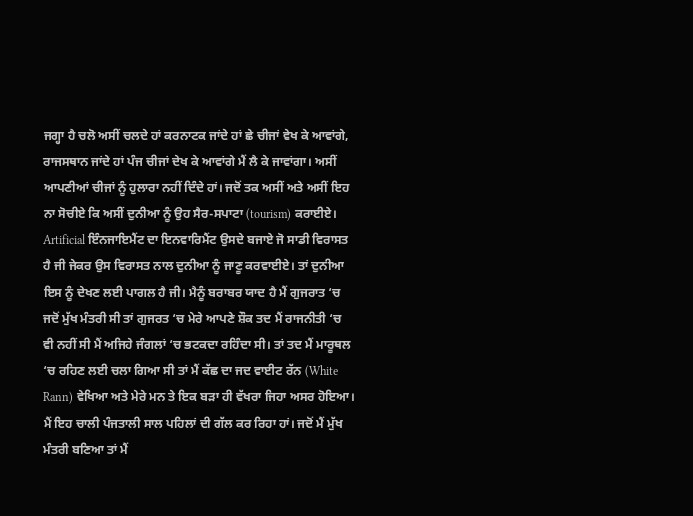ਜਗ੍ਹਾ ਹੈ ਚਲੋ ਅਸੀਂ ਚਲਦੇ ਹਾਂ ਕਰਨਾਟਕ ਜਾਂਦੇ ਹਾਂ ਛੇ ਚੀਜਾਂ ਵੇਖ ਕੇ ਆਵਾਂਗੇ, ਰਾਜਸਥਾਨ ਜਾਂਦੇ ਹਾਂ ਪੰਜ ਚੀਜਾਂ ਦੇਖ ਕੇ ਆਵਾਂਗੇ ਮੈਂ ਲੈ ਕੇ ਜਾਵਾਂਗਾ। ਅਸੀਂ ਆਪਣੀਆਂ ਚੀਜਾਂ ਨੂੰ ਹੁਲਾਰਾ ਨਹੀਂ ਦਿੰਦੇ ਹਾਂ। ਜਦੋਂ ਤਕ ਅਸੀਂ ਅਤੇ ਅਸੀਂ ਇਹ ਨਾ ਸੋਚੀਏ ਕਿ ਅਸੀਂ ਦੁਨੀਆ ਨੂੰ ਉਹ ਸੈਰ-ਸਪਾਟਾ (tourism) ਕਰਾਈਏ। Artificial ਇੰਨਜਾਇਮੈਂਟ ਦਾ ਇਨਵਾਰਿਮੈਂਟ ਉਸਦੇ ਬਜਾਏ ਜੋ ਸਾਡੀ ਵਿਰਾਸਤ ਹੈ ਜੀ ਜੇਕਰ ਉਸ ਵਿਰਾਸਤ ਨਾਲ ਦੁਨੀਆ ਨੂੰ ਜਾਣੂ ਕਰਵਾਈਏ। ਤਾਂ ਦੁਨੀਆ ਇਸ ਨੂੰ ਦੇਖਣ ਲਈ ਪਾਗਲ ਹੈ ਜੀ। ਮੈਨੂੰ ਬਰਾਬਰ ਯਾਦ ਹੈ ਮੈਂ ਗੁਜਰਾਤ ‘ਚ ਜਦੋਂ ਮੁੱਖ ਮੰਤਰੀ ਸੀ ਤਾਂ ਗੁਜਰਤ ‘ਚ ਮੇਰੇ ਆਪਣੇ ਸ਼ੌਕ ਤਦ ਮੈਂ ਰਾਜਨੀਤੀ ‘ਚ ਵੀ ਨਹੀਂ ਸੀ ਮੈਂ ਅਜਿਹੇ ਜੰਗਲਾਂ ‘ਚ ਭਟਕਦਾ ਰਹਿੰਦਾ ਸੀ। ਤਾਂ ਤਦ ਮੈਂ ਮਾਰੂਥਲ ‘ਚ ਰਹਿਣ ਲਈ ਚਲਾ ਗਿਆ ਸੀ ਤਾਂ ਮੈਂ ਕੱਛ ਦਾ ਜਦ ਵਾਈਟ ਰੱਨ (White Rann) ਵੇਖਿਆ ਅਤੇ ਮੇਰੇ ਮਨ ਤੇ ਇਕ ਬੜਾ ਹੀ ਵੱਖਰਾ ਜਿਹਾ ਅਸਰ ਹੋਇਆ। ਮੈਂ ਇਹ ਚਾਲੀ ਪੰਜਤਾਲੀ ਸਾਲ ਪਹਿਲਾਂ ਦੀ ਗੱਲ ਕਰ ਰਿਹਾ ਹਾਂ। ਜਦੋਂ ਮੈਂ ਮੁੱਖ ਮੰਤਰੀ ਬਣਿਆ ਤਾਂ ਮੈਂ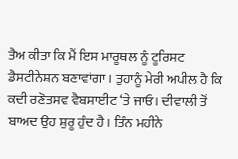ਤੈਅ ਕੀਤਾ ਕਿ ਮੈਂ ਇਸ ਮਾਰੂਥਲ ਨੂੰ ਟੂਰਿਸਟ ਡੈਸਟੀਨੇਸ਼ਨ ਬਣਾਵਾਂਗਾ। ਤੁਹਾਨੂੰ ਮੇਰੀ ਅਪੀਲ ਹੈ ਕਿ ਕਦੀ ਰਣੋਤਸਵ ਵੈਬਸਾਈਟ ‘ਤੇ ਜਾਓ। ਦੀਵਾਲੀ ਤੋਂ ਬਾਅਦ ਉਹ ਸ਼ੁਰੂ ਹੁੰਦ ਹੈ। ਤਿੰਨ ਮਹੀਨੇ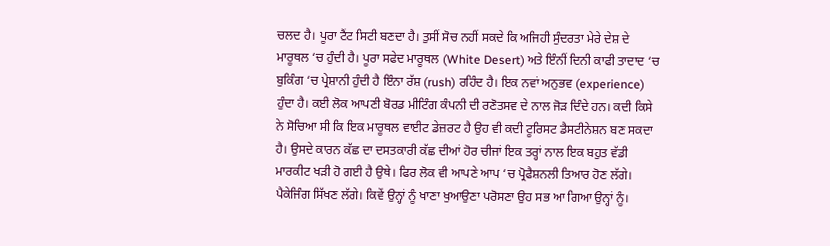ਚਲਦ ਹੈ। ਪੂਰਾ ਟੈਂਟ ਸਿਟੀ ਬਣਦਾ ਹੈ। ਤੁਸੀਂ ਸੋਚ ਨਹੀਂ ਸਕਦੇ ਕਿ ਅਜਿਹੀ ਸੁੰਦਰਤਾ ਮੇਰੇ ਦੇਸ਼ ਦੇ ਮਾਰੂਥਲ ‘ਚ ਹੁੰਦੀ ਹੈ। ਪੂਰਾ ਸਫੇਦ ਮਾਰੂਥਲ (White Desert) ਅਤੇ ਇੰਨੀਂ ਦਿਨੀ ਕਾਫੀ ਤਾਦਾਦ ‘ਚ ਬੁਕਿੰਗ ‘ਚ ਪ੍ਰੇਸ਼ਾਨੀ ਹੁੰਦੀ ਹੈ ਇੰਨਾ ਰੱਸ਼ (rush) ਰਹਿੰਦ ਹੈ। ਇਕ ਨਵਾਂ ਅਨੁਭਵ (experience) ਹੁੰਦਾ ਹੈ। ਕਈ ਲੋਕ ਆਪਣੀ ਬੋਰਡ ਮੀਟਿੰਗ ਕੰਪਨੀ ਦੀ ਰਣੋਤਸਵ ਦੇ ਨਾਲ ਜੋੜ ਦਿੰਦੇ ਹਨ। ਕਦੀ ਕਿਸੇ ਨੇ ਸੋਚਿਆ ਸੀ ਕਿ ਇਕ ਮਾਰੂਥਲ ਵਾਈਟ ਡੇਜ਼ਰਟ ਹੈ ਉਹ ਵੀ ਕਦੀ ਟੂਰਿਸਟ ਡੈਸਟੀਨੇਸ਼ਨ ਬਣ ਸਕਦਾ ਹੈ। ਉਸਦੇ ਕਾਰਨ ਕੱਛ ਦਾ ਦਸਤਕਾਰੀ ਕੱਛ ਦੀਆਂ ਹੋਰ ਚੀਜਾਂ ਇਕ ਤਰ੍ਹਾਂ ਨਾਲ ਇਕ ਬਹੁਤ ਵੱਡੀ ਮਾਰਕੀਟ ਖੜੀ ਹੋ ਗਈ ਹੈ ਉਥੇ। ਫਿਰ ਲੋਕ ਵੀ ਆਪਣੇ ਆਪ ‘ਚ ਪ੍ਰੋਫੈਸ਼ਨਲੀ ਤਿਆਰ ਹੋਣ ਲੱਗੇ। ਪੈਕੇਜਿੰਗ ਸਿੱਖਣ ਲੱਗੇ। ਕਿਵੇਂ ਉਨ੍ਹਾਂ ਨੂੰ ਖਾਣਾ ਖੁਆਉਣਾ ਪਰੋਸਣਾ ਉਹ ਸਭ ਆ ਗਿਆ ਉਨ੍ਹਾਂ ਨੂੰ।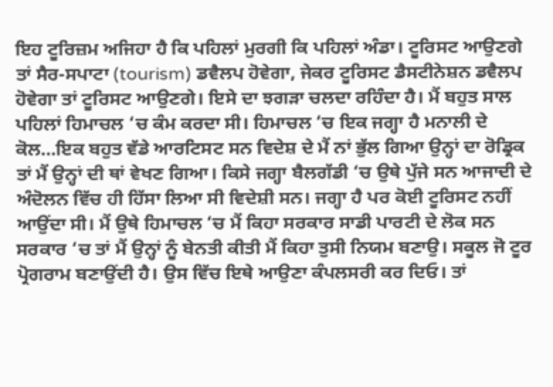ਇਹ ਟੂਰਿਜ਼ਮ ਅਜਿਹਾ ਹੈ ਕਿ ਪਹਿਲਾਂ ਮੁਰਗੀ ਕਿ ਪਹਿਲਾਂ ਅੰਡਾ। ਟੂਰਿਸਟ ਆਉਣਗੇ ਤਾਂ ਸੈਰ-ਸਪਾਟਾ (tourism) ਡਵੈਲਪ ਹੋਵੇਗਾ, ਜੇਕਰ ਟੂਰਿਸਟ ਡੈਸਟੀਨੇਸ਼ਨ ਡਵੈਲਪ ਹੋਵੇਗਾ ਤਾਂ ਟੂਰਿਸਟ ਆਉਣਗੇ। ਇਸੇ ਦਾ ਝਗੜਾ ਚਲਦਾ ਰਹਿੰਦਾ ਹੈ। ਮੈਂ ਬਹੁਤ ਸਾਲ ਪਹਿਲਾਂ ਹਿਮਾਚਲ ‘ਚ ਕੰਮ ਕਰਦਾ ਸੀ। ਹਿਮਾਚਲ ‘ਚ ਇਕ ਜਗ੍ਹਾ ਹੈ ਮਨਾਲੀ ਦੇ ਕੋਲ…ਇਕ ਬਹੁਤ ਵੱਡੇ ਆਰਟਿਸਟ ਸਨ ਵਿਦੇਸ਼ ਦੇ ਮੈਂ ਨਾਂ ਭੁੱਲ ਗਿਆ ਉਨ੍ਹਾਂ ਦਾ ਰੋਡ੍ਰਿਕ ਤਾਂ ਮੈਂ ਉਨ੍ਹਾਂ ਦੀ ਥਾਂ ਵੇਖਣ ਗਿਆ। ਕਿਸੇ ਜਗ੍ਹਾ ਬੈਲਗੱਡੀ ‘ਚ ਉਥੇ ਪੁੱਜੇ ਸਨ ਆਜਾਦੀ ਦੇ ਅੰਦੋਲਨ ਵਿੱਚ ਹੀ ਹਿੱਸਾ ਲਿਆ ਸੀ ਵਿਦੇਸ਼ੀ ਸਨ। ਜਗ੍ਹਾ ਹੈ ਪਰ ਕੋਈ ਟੂਰਿਸਟ ਨਹੀਂ ਆਉਂਦਾ ਸੀ। ਮੈਂ ਉਥੇ ਹਿਮਾਚਲ ‘ਚ ਮੈਂ ਕਿਹਾ ਸਰਕਾਰ ਸਾਡੀ ਪਾਰਟੀ ਦੇ ਲੋਕ ਸਨ ਸਰਕਾਰ ‘ਚ ਤਾਂ ਮੈਂ ਉਨ੍ਹਾਂ ਨੂੰ ਬੇਨਤੀ ਕੀਤੀ ਮੈਂ ਕਿਹਾ ਤੁਸੀ ਨਿਯਮ ਬਣਾਉ। ਸਕੂਲ ਜੋ ਟੂਰ ਪ੍ਰੋਗਰਾਮ ਬਣਾਉਂਦੀ ਹੈ। ਉਸ ਵਿੱਚ ਇਥੇ ਆਉਣਾ ਕੰਪਲਸਰੀ ਕਰ ਦਿਓ। ਤਾਂ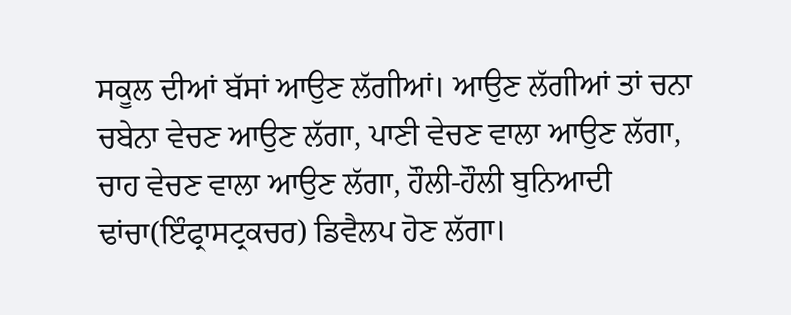ਸਕੂਲ ਦੀਆਂ ਬੱਸਾਂ ਆਉਣ ਲੱਗੀਆਂ। ਆਉਣ ਲੱਗੀਆਂ ਤਾਂ ਚਨਾ ਚਬੇਨਾ ਵੇਚਣ ਆਉਣ ਲੱਗਾ, ਪਾਣੀ ਵੇਚਣ ਵਾਲਾ ਆਉਣ ਲੱਗਾ, ਚਾਹ ਵੇਚਣ ਵਾਲਾ ਆਉਣ ਲੱਗਾ, ਹੌਲੀ-ਹੌਲੀ ਬੁਨਿਆਦੀ ਢਾਂਚਾ(ਇੰਫ੍ਰਾਸਟ੍ਰਕਚਰ) ਡਿਵੈਲਪ ਹੋਣ ਲੱਗਾ।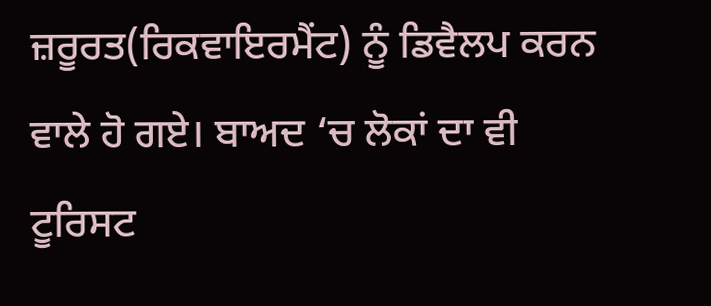ਜ਼ਰੂਰਤ(ਰਿਕਵਾਇਰਮੈਂਟ) ਨੂੰ ਡਿਵੈਲਪ ਕਰਨ ਵਾਲੇ ਹੋ ਗਏ। ਬਾਅਦ ‘ਚ ਲੋਕਾਂ ਦਾ ਵੀ ਟੂਰਿਸਟ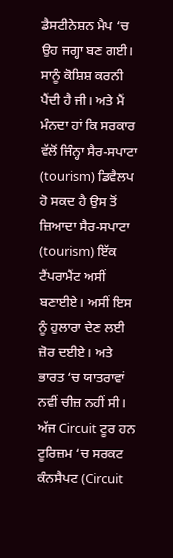ਡੈਸਟੀਨੇਸ਼ਨ ਮੈਪ ‘ਚ ਉਹ ਜਗ੍ਹਾ ਬਣ ਗਈ। ਸਾਨੂੰ ਕੋਸ਼ਿਸ਼ ਕਰਨੀ ਪੈਂਦੀ ਹੈ ਜੀ। ਅਤੇ ਮੈਂ ਮੰਨਦਾ ਹਾਂ ਕਿ ਸਰਕਾਰ ਵੱਲੋਂ ਜਿੰਨ੍ਹਾ ਸੈਰ-ਸਪਾਟਾ (tourism) ਡਿਵੈਲਪ ਹੋ ਸਕਦ ਹੈ ਉਸ ਤੋਂ ਜ਼ਿਆਦਾ ਸੈਰ-ਸਪਾਟਾ (tourism) ਇੱਕ ਟੈਂਪਰਾਮੈਂਟ ਅਸੀਂ ਬਣਾਈਏ। ਅਸੀਂ ਇਸ ਨੂੰ ਹੁਲਾਰਾ ਦੇਣ ਲਈ ਜ਼ੋਰ ਦਈਏ। ਅਤੇ ਭਾਰਤ ‘ਚ ਯਾਤਰਾਵਾਂ ਨਵੀਂ ਚੀਜ਼ ਨਹੀਂ ਸੀ। ਅੱਜ Circuit ਟੂਰ ਹਨ ਟੂਰਿਜ਼ਮ ‘ਚ ਸਰਕਟ ਕੰਨਸੈਪਟ (Circuit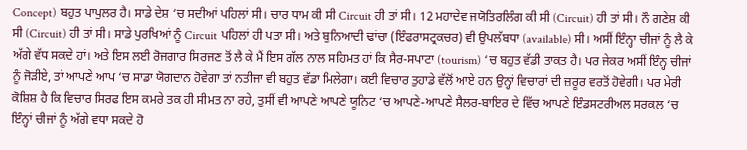Concept) ਬਹੁਤ ਪਾਪੁਲਰ ਹੈ। ਸਾਡੇ ਦੇਸ਼ ‘ਚ ਸਦੀਆਂ ਪਹਿਲਾਂ ਸੀ। ਚਾਰ ਧਾਮ ਕੀ ਸੀ Circuit ਹੀ ਤਾਂ ਸੀ। 12 ਮਹਾਦੇਵ ਜਯੋਤਿਰਲਿੰਗ ਕੀ ਸੀ (Circuit) ਹੀ ਤਾਂ ਸੀ। ਨੌ ਗਣੇਸ਼ ਕੀ ਸੀ (Circuit) ਹੀ ਤਾਂ ਸੀ। ਸਾਡੇ ਪੁਰਖਿਆਂ ਨੂੰ Circuit ਪਹਿਲਾਂ ਹੀ ਪਤਾ ਸੀ। ਅਤੇ ਬੁਨਿਆਦੀ ਢਾਂਚਾ (ਇੰਫਰਾਸਟ੍ਰਕਚਰ) ਵੀ ਉਪਲੱਬਧਾ (available) ਸੀ। ਅਸੀਂ ਇੰਨ੍ਹਾ ਚੀਜਾਂ ਨੂੰ ਲੈ ਕੇ ਅੱਗੇ ਵੱਧ ਸਕਦੇ ਹਾਂ। ਅਤੇ ਇਸ ਲਈ ਰੋਜਗਾਰ ਸਿਰਜਣ ਤੋਂ ਲੈ ਕੇ ਮੈਂ ਇਸ ਗੱਲ ਨਾਲ ਸਹਿਮਤ ਹਾਂ ਕਿ ਸੈਰ-ਸਪਾਟਾ (tourism) ‘ਚ ਬਹੁਤ ਵੱਡੀ ਤਾਕਤ ਹੈ। ਪਰ ਜੇਕਰ ਅਸੀਂ ਇੰਨ੍ਹ ਚੀਜਾਂ ਨੂੰ ਜੋੜੀਏ, ਤਾਂ ਆਪਣੇ ਆਪ ‘ਚ ਸਾਡਾ ਯੋਗਦਾਨ ਹੋਵੇਗਾ ਤਾਂ ਨਤੀਜਾ ਵੀ ਬਹੁਤ ਵੱਡਾ ਮਿਲੇਗਾ। ਕਈ ਵਿਚਾਰ ਤੁਹਾਡੇ ਵੱਲੋਂ ਆਏ ਹਨ ਉਨ੍ਹਾਂ ਵਿਚਾਰਾਂ ਦੀ ਜ਼ਰੂਰ ਵਰਤੋਂ ਹੋਵੇਗੀ। ਪਰ ਮੇਰੀ ਕੋਸ਼ਿਸ਼ ਹੈ ਕਿ ਵਿਚਾਰ ਸਿਰਫ ਇਸ ਕਮਰੇ ਤਕ ਹੀ ਸੀਮਤ ਨਾ ਰਹੇ, ਤੁਸੀਂ ਵੀ ਆਪਣੇ ਆਪਣੇ ਯੂਨਿਟ ‘ਚ ਆਪਣੇ-ਆਪਣੇ ਸੈਲਰ-ਬਾਇਰ ਦੇ ਵਿੱਚ ਆਪਣੇ ਇੰਡਸਟਰੀਅਲ ਸਰਕਲ ‘ਚ ਇੰਨ੍ਹਾਂ ਚੀਜਾਂ ਨੂੰ ਅੱਗੇ ਵਧਾ ਸਕਦੇ ਹੋ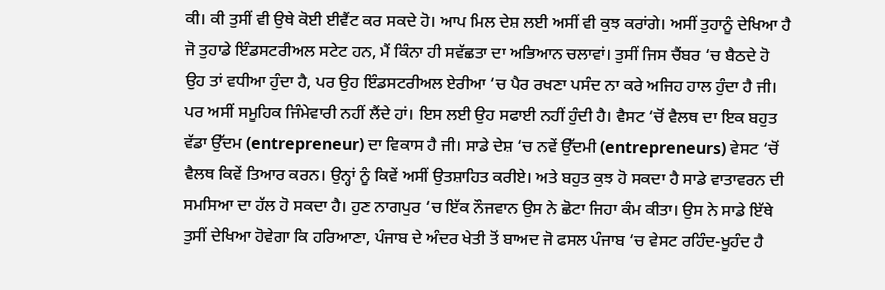ਕੀ। ਕੀ ਤੁਸੀਂ ਵੀ ਉਥੇ ਕੋਈ ਈਵੈਂਟ ਕਰ ਸਕਦੇ ਹੋ। ਆਪ ਮਿਲ ਦੇਸ਼ ਲਈ ਅਸੀਂ ਵੀ ਕੁਝ ਕਰਾਂਗੇ। ਅਸੀਂ ਤੁਹਾਨੂੰ ਦੇਖਿਆ ਹੈ ਜੋ ਤੁਹਾਡੇ ਇੰਡਸਟਰੀਅਲ ਸਟੇਟ ਹਨ, ਮੈਂ ਕਿੰਨਾ ਹੀ ਸਵੱਛਤਾ ਦਾ ਅਭਿਆਨ ਚਲਾਵਾਂ। ਤੁਸੀਂ ਜਿਸ ਚੈਂਬਰ ‘ਚ ਬੈਠਦੇ ਹੋ ਉਹ ਤਾਂ ਵਧੀਆ ਹੁੰਦਾ ਹੈ, ਪਰ ਉਹ ਇੰਡਸਟਰੀਅਲ ਏਰੀਆ ‘ਚ ਪੈਰ ਰਖਣਾ ਪਸੰਦ ਨਾ ਕਰੇ ਅਜਿਹ ਹਾਲ ਹੁੰਦਾ ਹੈ ਜੀ। ਪਰ ਅਸੀਂ ਸਮੂਹਿਕ ਜਿੰਮੇਵਾਰੀ ਨਹੀਂ ਲੈਂਦੇ ਹਾਂ। ਇਸ ਲਈ ਉਹ ਸਫਾਈ ਨਹੀਂ ਹੁੰਦੀ ਹੈ। ਵੈਸਟ ‘ਚੋਂ ਵੈਲਥ ਦਾ ਇਕ ਬਹੁਤ ਵੱਡਾ ਉੱਦਮ (entrepreneur) ਦਾ ਵਿਕਾਸ ਹੈ ਜੀ। ਸਾਡੇ ਦੇਸ਼ ‘ਚ ਨਵੇਂ ਉੱਦਮੀ (entrepreneurs) ਵੇਸਟ ‘ਚੋਂ ਵੈਲਥ ਕਿਵੇਂ ਤਿਆਰ ਕਰਨ। ਉਨ੍ਹਾਂ ਨੂੰ ਕਿਵੇਂ ਅਸੀਂ ਉਤਸ਼ਾਹਿਤ ਕਰੀਏ। ਅਤੇ ਬਹੁਤ ਕੁਝ ਹੋ ਸਕਦਾ ਹੈ ਸਾਡੇ ਵਾਤਾਵਰਨ ਦੀ ਸਮਸਿਆ ਦਾ ਹੱਲ ਹੋ ਸਕਦਾ ਹੈ। ਹੁਣ ਨਾਗਪੁਰ ‘ਚ ਇੱਕ ਨੌਜਵਾਨ ਉਸ ਨੇ ਛੋਟਾ ਜਿਹਾ ਕੰਮ ਕੀਤਾ। ਉਸ ਨੇ ਸਾਡੇ ਇੱਥੇ ਤੁਸੀਂ ਦੇਖਿਆ ਹੋਵੇਗਾ ਕਿ ਹਰਿਆਣਾ, ਪੰਜਾਬ ਦੇ ਅੰਦਰ ਖੇਤੀ ਤੋਂ ਬਾਅਦ ਜੋ ਫਸਲ ਪੰਜਾਬ ‘ਚ ਵੇਸਟ ਰਹਿੰਦ-ਖੂਹੰਦ ਹੈ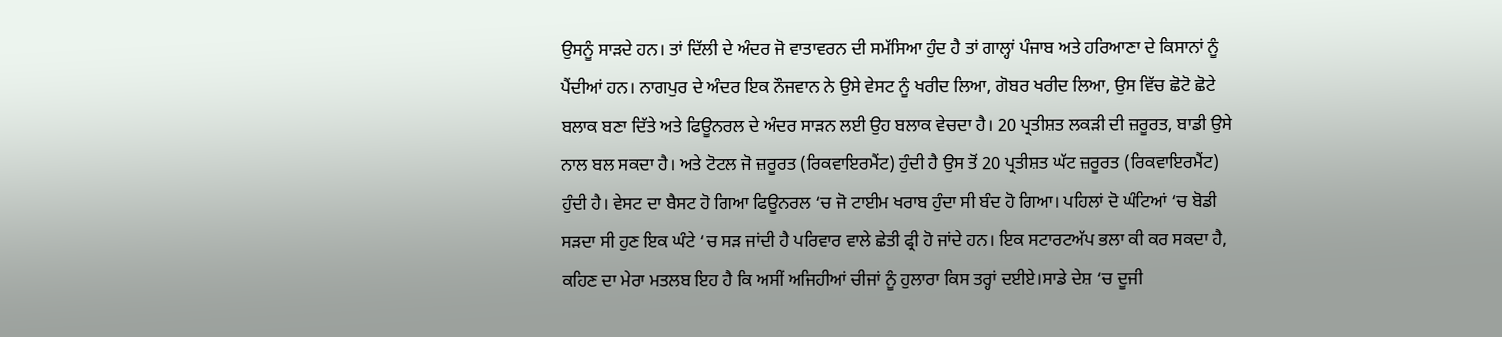ਉਸਨੂੰ ਸਾੜਦੇ ਹਨ। ਤਾਂ ਦਿੱਲੀ ਦੇ ਅੰਦਰ ਜੋ ਵਾਤਾਵਰਨ ਦੀ ਸਮੱਸਿਆ ਹੁੰਦ ਹੈ ਤਾਂ ਗਾਲ੍ਹਾਂ ਪੰਜਾਬ ਅਤੇ ਹਰਿਆਣਾ ਦੇ ਕਿਸਾਨਾਂ ਨੂੰ ਪੈਂਦੀਆਂ ਹਨ। ਨਾਗਪੁਰ ਦੇ ਅੰਦਰ ਇਕ ਨੌਜਵਾਨ ਨੇ ਉਸੇ ਵੇਸਟ ਨੂੰ ਖਰੀਦ ਲਿਆ, ਗੋਬਰ ਖਰੀਦ ਲਿਆ, ਉਸ ਵਿੱਚ ਛੋਟੋ ਛੋਟੇ ਬਲਾਕ ਬਣਾ ਦਿੱਤੇ ਅਤੇ ਫਿਊਨਰਲ ਦੇ ਅੰਦਰ ਸਾੜਨ ਲਈ ਉਹ ਬਲਾਕ ਵੇਚਦਾ ਹੈ। 20 ਪ੍ਰਤੀਸ਼ਤ ਲਕੜੀ ਦੀ ਜ਼ਰੂਰਤ, ਬਾਡੀ ਉਸੇ ਨਾਲ ਬਲ ਸਕਦਾ ਹੈ। ਅਤੇ ਟੋਟਲ ਜੋ ਜ਼ਰੂਰਤ (ਰਿਕਵਾਇਰਮੈਂਟ) ਹੁੰਦੀ ਹੈ ਉਸ ਤੋਂ 20 ਪ੍ਰਤੀਸ਼ਤ ਘੱਟ ਜ਼ਰੂਰਤ (ਰਿਕਵਾਇਰਮੈਂਟ) ਹੁੰਦੀ ਹੈ। ਵੇਸਟ ਦਾ ਬੈਸਟ ਹੋ ਗਿਆ ਫਿਊਨਰਲ ‘ਚ ਜੋ ਟਾਈਮ ਖਰਾਬ ਹੁੰਦਾ ਸੀ ਬੰਦ ਹੋ ਗਿਆ। ਪਹਿਲਾਂ ਦੋ ਘੰਟਿਆਂ ‘ਚ ਬੋਡੀ ਸੜਦਾ ਸੀ ਹੁਣ ਇਕ ਘੰਟੇ ‘ਚ ਸੜ ਜਾਂਦੀ ਹੈ ਪਰਿਵਾਰ ਵਾਲੇ ਛੇਤੀ ਫ੍ਰੀ ਹੋ ਜਾਂਦੇ ਹਨ। ਇਕ ਸਟਾਰਟਅੱਪ ਭਲਾ ਕੀ ਕਰ ਸਕਦਾ ਹੈ, ਕਹਿਣ ਦਾ ਮੇਰਾ ਮਤਲਬ ਇਹ ਹੈ ਕਿ ਅਸੀਂ ਅਜਿਹੀਆਂ ਚੀਜਾਂ ਨੂੰ ਹੁਲਾਰਾ ਕਿਸ ਤਰ੍ਹਾਂ ਦਈਏ।ਸਾਡੇ ਦੇਸ਼ ‘ਚ ਦੂਜੀ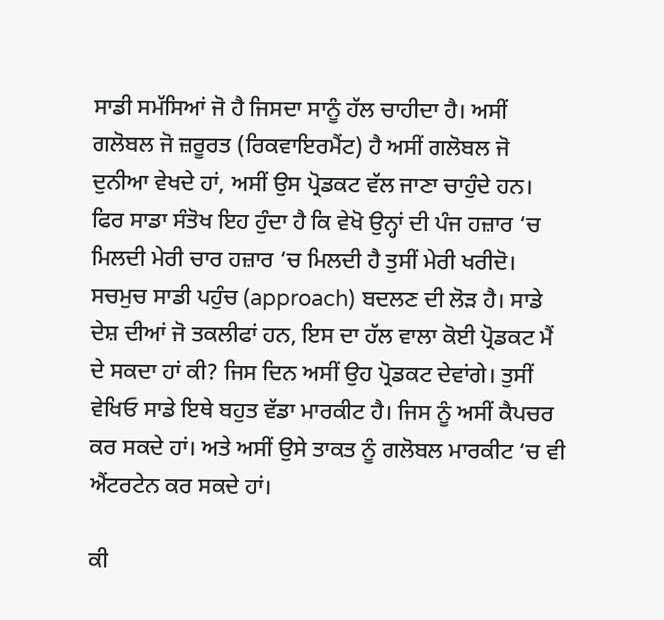ਸਾਡੀ ਸਮੱਸਿਆਂ ਜੋ ਹੈ ਜਿਸਦਾ ਸਾਨੂੰ ਹੱਲ ਚਾਹੀਦਾ ਹੈ। ਅਸੀਂ ਗਲੋਬਲ ਜੋ ਜ਼ਰੂਰਤ (ਰਿਕਵਾਇਰਮੈਂਟ) ਹੈ ਅਸੀਂ ਗਲੋਬਲ ਜੋ ਦੁਨੀਆ ਵੇਖਦੇ ਹਾਂ, ਅਸੀਂ ਉਸ ਪ੍ਰੋਡਕਟ ਵੱਲ ਜਾਣਾ ਚਾਹੁੰਦੇ ਹਨ। ਫਿਰ ਸਾਡਾ ਸੰਤੋਖ ਇਹ ਹੁੰਦਾ ਹੈ ਕਿ ਵੇਖੋ ਉਨ੍ਹਾਂ ਦੀ ਪੰਜ ਹਜ਼ਾਰ ‘ਚ ਮਿਲਦੀ ਮੇਰੀ ਚਾਰ ਹਜ਼ਾਰ ‘ਚ ਮਿਲਦੀ ਹੈ ਤੁਸੀਂ ਮੇਰੀ ਖਰੀਦੋ। ਸਚਮੁਚ ਸਾਡੀ ਪਹੁੰਚ (approach) ਬਦਲਣ ਦੀ ਲੋੜ ਹੈ। ਸਾਡੇ ਦੇਸ਼ ਦੀਆਂ ਜੋ ਤਕਲੀਫਾਂ ਹਨ, ਇਸ ਦਾ ਹੱਲ ਵਾਲਾ ਕੋਈ ਪ੍ਰੋਡਕਟ ਮੈਂ ਦੇ ਸਕਦਾ ਹਾਂ ਕੀ? ਜਿਸ ਦਿਨ ਅਸੀਂ ਉਹ ਪ੍ਰੋਡਕਟ ਦੇਵਾਂਗੇ। ਤੁਸੀਂ ਵੇਖਿਓ ਸਾਡੇ ਇਥੇ ਬਹੁਤ ਵੱਡਾ ਮਾਰਕੀਟ ਹੈ। ਜਿਸ ਨੂੰ ਅਸੀਂ ਕੈਪਚਰ ਕਰ ਸਕਦੇ ਹਾਂ। ਅਤੇ ਅਸੀਂ ਉਸੇ ਤਾਕਤ ਨੂੰ ਗਲੋਬਲ ਮਾਰਕੀਟ ‘ਚ ਵੀ ਐਂਟਰਟੇਨ ਕਰ ਸਕਦੇ ਹਾਂ।

ਕੀ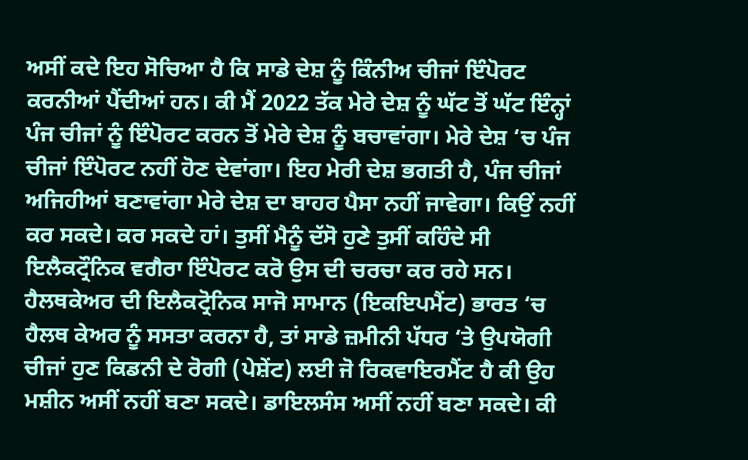ਅਸੀਂ ਕਦੇ ਇਹ ਸੋਚਿਆ ਹੈ ਕਿ ਸਾਡੇ ਦੇਸ਼ ਨੂੰ ਕਿੰਨੀਅ ਚੀਜਾਂ ਇੰਪੋਰਟ ਕਰਨੀਆਂ ਪੈਂਦੀਆਂ ਹਨ। ਕੀ ਮੈਂ 2022 ਤੱਕ ਮੇਰੇ ਦੇਸ਼ ਨੂੰ ਘੱਟ ਤੋਂ ਘੱਟ ਇੰਨ੍ਹਾਂ ਪੰਜ ਚੀਜਾਂ ਨੂੰ ਇੰਪੋਰਟ ਕਰਨ ਤੋਂ ਮੇਰੇ ਦੇਸ਼ ਨੂੰ ਬਚਾਵਾਂਗਾ। ਮੇਰੇ ਦੇਸ਼ ‘ਚ ਪੰਜ ਚੀਜਾਂ ਇੰਪੋਰਟ ਨਹੀਂ ਹੋਣ ਦੇਵਾਂਗਾ। ਇਹ ਮੇਰੀ ਦੇਸ਼ ਭਗਤੀ ਹੈ, ਪੰਜ ਚੀਜਾਂ ਅਜਿਹੀਆਂ ਬਣਾਵਾਂਗਾ ਮੇਰੇ ਦੇਸ਼ ਦਾ ਬਾਹਰ ਪੈਸਾ ਨਹੀਂ ਜਾਵੇਗਾ। ਕਿਉਂ ਨਹੀਂ ਕਰ ਸਕਦੇ। ਕਰ ਸਕਦੇ ਹਾਂ। ਤੁਸੀਂ ਮੈਨੂੰ ਦੱਸੋ ਹੁਣੇ ਤੁਸੀਂ ਕਹਿੰਦੇ ਸੀ ਇਲੈਕਟ੍ਰੌਨਿਕ ਵਗੈਰਾ ਇੰਪੋਰਟ ਕਰੋ ਉਸ ਦੀ ਚਰਚਾ ਕਰ ਰਹੇ ਸਨ। ਹੈਲਥਕੇਅਰ ਦੀ ਇਲੈਕਟ੍ਰੋਨਿਕ ਸਾਜੋ ਸਾਮਾਨ (ਇਕਇਪਮੈਂਟ) ਭਾਰਤ ‘ਚ ਹੈਲਥ ਕੇਅਰ ਨੂੰ ਸਸਤਾ ਕਰਨਾ ਹੈ, ਤਾਂ ਸਾਡੇ ਜ਼ਮੀਨੀ ਪੱਧਰ ‘ਤੇ ਉਪਯੋਗੀ ਚੀਜਾਂ ਹੁਣ ਕਿਡਨੀ ਦੇ ਰੋਗੀ (ਪੇਸ਼ੇਂਟ) ਲਈ ਜੋ ਰਿਕਵਾਇਰਮੈਂਟ ਹੈ ਕੀ ਉਹ ਮਸ਼ੀਨ ਅਸੀਂ ਨਹੀਂ ਬਣਾ ਸਕਦੇ। ਡਾਇਲਸੰਸ ਅਸੀਂ ਨਹੀਂ ਬਣਾ ਸਕਦੇ। ਕੀ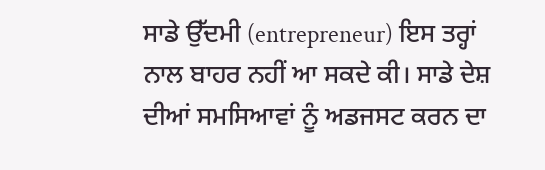ਸਾਡੇ ਉੱਦਮੀ (entrepreneur) ਇਸ ਤਰ੍ਹਾਂ ਨਾਲ ਬਾਹਰ ਨਹੀਂ ਆ ਸਕਦੇ ਕੀ। ਸਾਡੇ ਦੇਸ਼ ਦੀਆਂ ਸਮਸਿਆਵਾਂ ਨੂੰ ਅਡਜਸਟ ਕਰਨ ਦਾ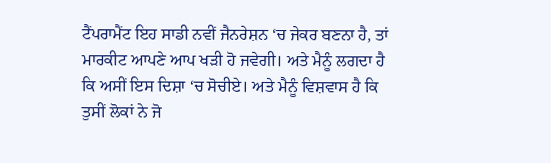ਟੈਂਪਰਾਮੈਂਟ ਇਹ ਸਾਡੀ ਨਵੀਂ ਜੈਨਰੇਸ਼ਨ ‘ਚ ਜੇਕਰ ਬਣਨਾ ਹੈ, ਤਾਂ ਮਾਰਕੀਟ ਆਪਣੇ ਆਪ ਖੜੀ ਹੋ ਜਵੇਗੀ। ਅਤੇ ਮੈਨੂੰ ਲਗਦਾ ਹੈ ਕਿ ਅਸੀਂ ਇਸ ਦਿਸ਼ਾ ‘ਚ ਸੋਚੀਏ। ਅਤੇ ਮੈਨੂੰ ਵਿਸ਼ਵਾਸ ਹੈ ਕਿ ਤੁਸੀਂ ਲੋਕਾਂ ਨੇ ਜੋ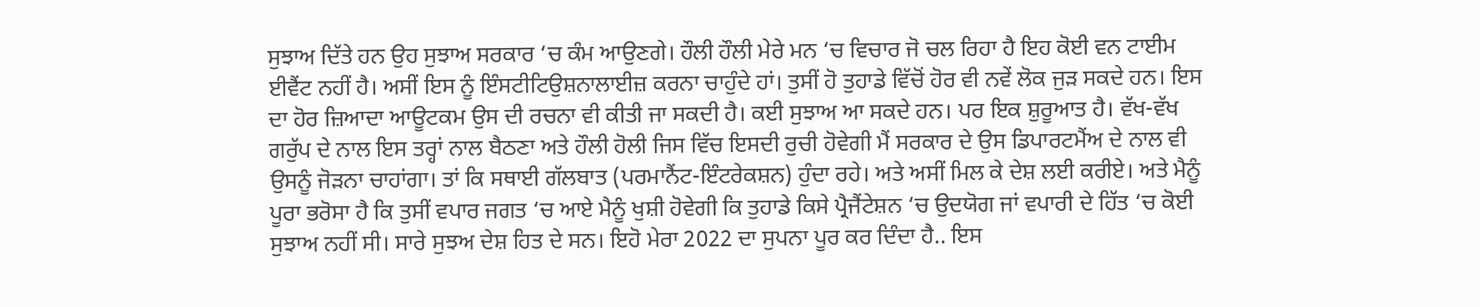ਸੁਝਾਅ ਦਿੱਤੇ ਹਨ ਉਹ ਸੁਝਾਅ ਸਰਕਾਰ ‘ਚ ਕੰਮ ਆਉਣਗੇ। ਹੌਲੀ ਹੌਲੀ ਮੇਰੇ ਮਨ ‘ਚ ਵਿਚਾਰ ਜੋ ਚਲ ਰਿਹਾ ਹੈ ਇਹ ਕੋਈ ਵਨ ਟਾਈਮ ਈਵੈਂਟ ਨਹੀਂ ਹੈ। ਅਸੀਂ ਇਸ ਨੂੰ ਇੰਸਟੀਟਿਉਸ਼ਨਾਲਾਈਜ਼ ਕਰਨਾ ਚਾਹੁੰਦੇ ਹਾਂ। ਤੁਸੀਂ ਹੋ ਤੁਹਾਡੇ ਵਿੱਚੋਂ ਹੋਰ ਵੀ ਨਵੇਂ ਲੋਕ ਜੁੜ ਸਕਦੇ ਹਨ। ਇਸ ਦਾ ਹੋਰ ਜ਼ਿਆਦਾ ਆਊਟਕਮ ਉਸ ਦੀ ਰਚਨਾ ਵੀ ਕੀਤੀ ਜਾ ਸਕਦੀ ਹੈ। ਕਈ ਸੁਝਾਅ ਆ ਸਕਦੇ ਹਨ। ਪਰ ਇਕ ਸ਼ੁਰੂਆਤ ਹੈ। ਵੱਖ-ਵੱਖ ਗਰੁੱਪ ਦੇ ਨਾਲ ਇਸ ਤਰ੍ਹਾਂ ਨਾਲ ਬੈਠਣਾ ਅਤੇ ਹੌਲੀ ਹੋਲੀ ਜਿਸ ਵਿੱਚ ਇਸਦੀ ਰੁਚੀ ਹੋਵੇਗੀ ਮੈਂ ਸਰਕਾਰ ਦੇ ਉਸ ਡਿਪਾਰਟਮੈਂਅ ਦੇ ਨਾਲ ਵੀ ਉਸਨੂੰ ਜੋੜਨਾ ਚਾਹਾਂਗਾ। ਤਾਂ ਕਿ ਸਥਾਈ ਗੱਲਬਾਤ (ਪਰਮਾਨੈਂਟ-ਇੰਟਰੇਕਸ਼ਨ) ਹੁੰਦਾ ਰਹੇ। ਅਤੇ ਅਸੀਂ ਮਿਲ ਕੇ ਦੇਸ਼ ਲਈ ਕਰੀਏ। ਅਤੇ ਮੈਨੂੰ ਪੂਰਾ ਭਰੋਸਾ ਹੈ ਕਿ ਤੁਸੀਂ ਵਪਾਰ ਜਗਤ ‘ਚ ਆਏ ਮੈਨੂੰ ਖੁਸ਼ੀ ਹੋਵੇਗੀ ਕਿ ਤੁਹਾਡੇ ਕਿਸੇ ਪ੍ਰੈਜੈਂਟੇਸ਼ਨ ‘ਚ ਉਦਯੋਗ ਜਾਂ ਵਪਾਰੀ ਦੇ ਹਿੱਤ ‘ਚ ਕੋਈ ਸੁਝਾਅ ਨਹੀਂ ਸੀ। ਸਾਰੇ ਸੁਝਅ ਦੇਸ਼ ਹਿਤ ਦੇ ਸਨ। ਇਹੋ ਮੇਰਾ 2022 ਦਾ ਸੁਪਨਾ ਪੂਰ ਕਰ ਦਿੰਦਾ ਹੈ.. ਇਸ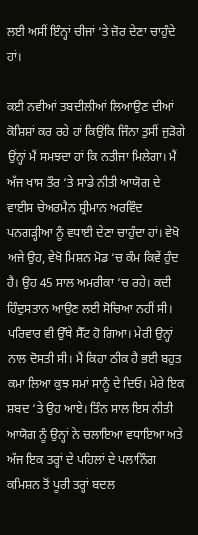ਲਈ ਅਸੀਂ ਇੰਨ੍ਹਾਂ ਚੀਜਾਂ ‘ਤੇ ਜ਼ੋਰ ਦੇਣਾ ਚਾਹੁੰਦੇ ਹਾਂ।

ਕਈ ਨਵੀਆਂ ਤਬਦੀਲੀਆਂ ਲਿਆਉਣ ਦੀਆਂ ਕੋਸ਼ਿਸ਼ਾਂ ਕਰ ਰਹੇ ਹਾਂ ਕਿਉਂਕਿ ਜਿੰਨਾ ਤੁਸੀਂ ਜੁੜੋਗੇ ਉਂਨ੍ਹਾਂ ਮੈਂ ਸਮਝਦਾ ਹਾਂ ਕਿ ਨਤੀਜਾ ਮਿਲੇਗਾ। ਮੈਂ ਅੱਜ ਖਾਸ ਤੌਰ ‘ਤੇ ਸਾਡੇ ਨੀਤੀ ਆਯੋਗ ਦੇ ਵਾਈਸ ਚੇਅਰਮੈਨ ਸ਼੍ਰੀਮਾਨ ਅਰਵਿੰਦ ਪਨਗੜ੍ਹੀਆ ਨੂੰ ਵਧਾਈ ਦੇਣਾ ਚਾਹੁੰਦਾ ਹਾਂ। ਵੇਖੋ ਅਜੇ ਉਹ, ਵੇਖੋ ਮਿਸ਼ਨ ਮੋਡ ‘ਚ ਕੰਮ ਕਿਵੇਂ ਹੁੰਦ ਹੈ। ਉਹ 45 ਸਾਲ ਅਮਰੀਕਾ ‘ਚ ਰਹੇ। ਕਦੀ ਹਿੰਦੁਸਤਾਨ ਆਉਣ ਲਈ ਸੋਚਿਆ ਨਹੀਂ ਸੀ। ਪਰਿਵਾਰ ਵੀ ਉੱਥੇ ਸੈੱਟ ਹੋ ਗਿਆ। ਮੇਰੀ ਉਨ੍ਹਾਂ ਨਾਲ ਦੋਸਤੀ ਸੀ। ਮੈਂ ਕਿਹਾ ਠੀਕ ਹੈ ਭਈ ਬਹੁਤ ਕਮਾ ਲਿਆ ਕੁਝ ਸਮਾਂ ਸਾਨੂੰ ਦੇ ਦਿਓ। ਮੇਰੇ ਇਕ ਸ਼ਬਦ ‘ਤੇ ਉਹ ਆਏ। ਤਿੰਨ ਸਾਲ ਇਸ ਨੀਤੀ ਆਯੋਗ ਨੂੰ ਉਨ੍ਹਾਂ ਨੇ ਚਲਾਇਆ ਵਧਾਇਆ ਅਤੇ ਅੱਜ ਇਕ ਤਰ੍ਹਾਂ ਦੇ ਪਹਿਲਾਂ ਦੇ ਪਲਾਨਿੰਗ ਕਮਿਸ਼ਨ ਤੋਂ ਪੂਰੀ ਤਰ੍ਹਾਂ ਬਦਲ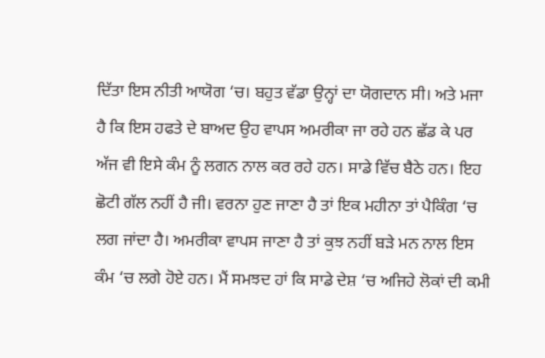ਦਿੱਤਾ ਇਸ ਨੀਤੀ ਆਯੋਗ ‘ਚ। ਬਹੁਤ ਵੱਡਾ ਉਨ੍ਹਾਂ ਦਾ ਯੋਗਦਾਨ ਸੀ। ਅਤੇ ਮਜਾ ਹੈ ਕਿ ਇਸ ਹਫਤੇ ਦੇ ਬਾਅਦ ਉਹ ਵਾਪਸ ਅਮਰੀਕਾ ਜਾ ਰਹੇ ਹਨ ਛੱਡ ਕੇ ਪਰ ਅੱਜ ਵੀ ਇਸੇ ਕੰਮ ਨੂੰ ਲਗਨ ਨਾਲ ਕਰ ਰਹੇ ਹਨ। ਸਾਡੇ ਵਿੱਚ ਬੈਠੇ ਹਨ। ਇਹ ਛੋਟੀ ਗੱਲ ਨਹੀਂ ਹੈ ਜੀ। ਵਰਨਾ ਹੁਣ ਜਾਣਾ ਹੈ ਤਾਂ ਇਕ ਮਹੀਨਾ ਤਾਂ ਪੈਕਿੰਗ ‘ਚ ਲਗ ਜਾਂਦਾ ਹੈ। ਅਮਰੀਕਾ ਵਾਪਸ ਜਾਣਾ ਹੈ ਤਾਂ ਕੁਝ ਨਹੀਂ ਬੜੇ ਮਨ ਨਾਲ ਇਸ ਕੰਮ ‘ਚ ਲਗੇ ਹੋਏ ਹਨ। ਮੈਂ ਸਮਝਦ ਹਾਂ ਕਿ ਸਾਡੇ ਦੇਸ਼ ‘ਚ ਅਜਿਹੇ ਲੋਕਾਂ ਦੀ ਕਮੀ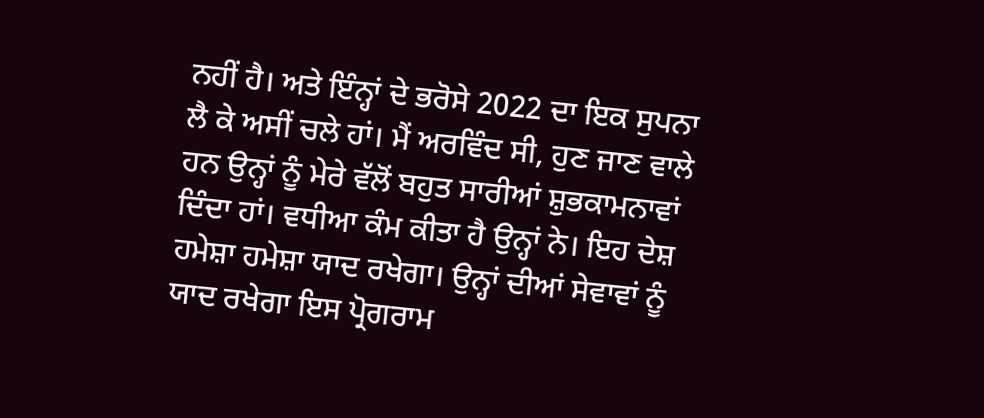ਨਹੀਂ ਹੈ। ਅਤੇ ਇੰਨ੍ਹਾਂ ਦੇ ਭਰੋਸੇ 2022 ਦਾ ਇਕ ਸੁਪਨਾ ਲੈ ਕੇ ਅਸੀਂ ਚਲੇ ਹਾਂ। ਮੈਂ ਅਰਵਿੰਦ ਸੀ, ਹੁਣ ਜਾਣ ਵਾਲੇ ਹਨ ਉਨ੍ਹਾਂ ਨੂੰ ਮੇਰੇ ਵੱਲੋਂ ਬਹੁਤ ਸਾਰੀਆਂ ਸ਼ੁਭਕਾਮਨਾਵਾਂ ਦਿੰਦਾ ਹਾਂ। ਵਧੀਆ ਕੰਮ ਕੀਤਾ ਹੈ ਉਨ੍ਹਾਂ ਨੇ। ਇਹ ਦੇਸ਼ ਹਮੇਸ਼ਾ ਹਮੇਸ਼ਾ ਯਾਦ ਰਖੇਗਾ। ਉਨ੍ਹਾਂ ਦੀਆਂ ਸੇਵਾਵਾਂ ਨੂੰ ਯਾਦ ਰਖੇਗਾ ਇਸ ਪ੍ਰੋਗਰਾਮ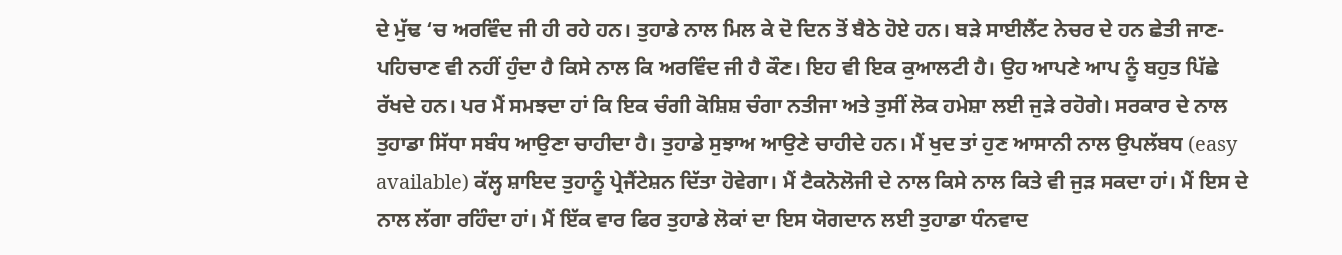ਦੇ ਮੁੱਢ ‘ਚ ਅਰਵਿੰਦ ਜੀ ਹੀ ਰਹੇ ਹਨ। ਤੁਹਾਡੇ ਨਾਲ ਮਿਲ ਕੇ ਦੋ ਦਿਨ ਤੋਂ ਬੈਠੇ ਹੋਏ ਹਨ। ਬੜੇ ਸਾਈਲੈਂਟ ਨੇਚਰ ਦੇ ਹਨ ਛੇਤੀ ਜਾਣ-ਪਹਿਚਾਣ ਵੀ ਨਹੀਂ ਹੁੰਦਾ ਹੈ ਕਿਸੇ ਨਾਲ ਕਿ ਅਰਵਿੰਦ ਜੀ ਹੈ ਕੌਣ। ਇਹ ਵੀ ਇਕ ਕੁਆਲਟੀ ਹੈ। ਉਹ ਆਪਣੇ ਆਪ ਨੂੰ ਬਹੁਤ ਪਿੱਛੇ ਰੱਖਦੇ ਹਨ। ਪਰ ਮੈਂ ਸਮਝਦਾ ਹਾਂ ਕਿ ਇਕ ਚੰਗੀ ਕੋਸ਼ਿਸ਼ ਚੰਗਾ ਨਤੀਜਾ ਅਤੇ ਤੁਸੀਂ ਲੋਕ ਹਮੇਸ਼ਾ ਲਈ ਜੁੜੇ ਰਹੋਗੇ। ਸਰਕਾਰ ਦੇ ਨਾਲ ਤੁਹਾਡਾ ਸਿੱਧਾ ਸਬੰਧ ਆਉਣਾ ਚਾਹੀਦਾ ਹੈ। ਤੁਹਾਡੇ ਸੁਝਾਅ ਆਉਣੇ ਚਾਹੀਦੇ ਹਨ। ਮੈਂ ਖੁਦ ਤਾਂ ਹੁਣ ਆਸਾਨੀ ਨਾਲ ਉਪਲੱਬਧ (easy available) ਕੱਲ੍ਹ ਸ਼ਾਇਦ ਤੁਹਾਨੂੰ ਪ੍ਰੇਜੈਂਟੇਸ਼ਨ ਦਿੱਤਾ ਹੋਵੇਗਾ। ਮੈਂ ਟੈਕਨੋਲੋਜੀ ਦੇ ਨਾਲ ਕਿਸੇ ਨਾਲ ਕਿਤੇ ਵੀ ਜੁੜ ਸਕਦਾ ਹਾਂ। ਮੈਂ ਇਸ ਦੇ ਨਾਲ ਲੱਗਾ ਰਹਿੰਦਾ ਹਾਂ। ਮੈਂ ਇੱਕ ਵਾਰ ਫਿਰ ਤੁਹਾਡੇ ਲੋਕਾਂ ਦਾ ਇਸ ਯੋਗਦਾਨ ਲਈ ਤੁਹਾਡਾ ਧੰਨਵਾਦ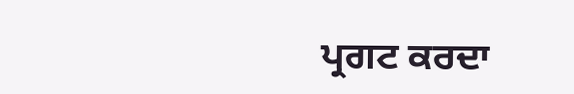ਪ੍ਰਗਟ ਕਰਦਾ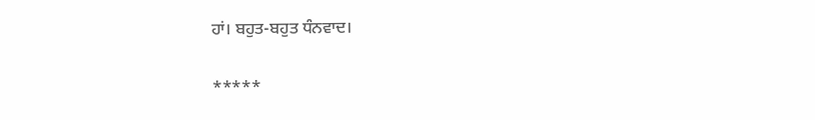ਹਾਂ। ਬਹੁਤ-ਬਹੁਤ ਧੰਨਵਾਦ।

*****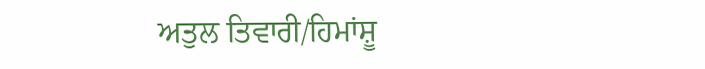ਅਤੁਲ ਤਿਵਾਰੀ/ਹਿਮਾਂਸ਼ੂ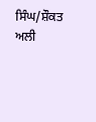ਸਿੰਘ/ਸ਼ੌਕਤ ਅਲੀ